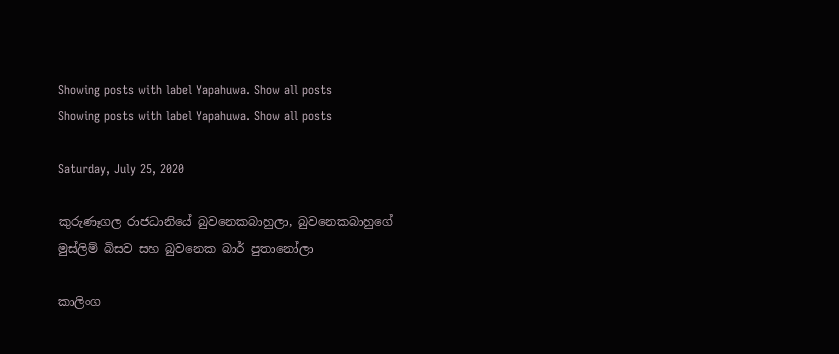Showing posts with label Yapahuwa. Show all posts
Showing posts with label Yapahuwa. Show all posts

Saturday, July 25, 2020

කුරුණෑගල රාජධානියේ බුවනෙකබාහුලා, බුවනෙකබාහුගේ මුස්ලිම් බිසව සහ බුවනෙක බාර් පුතානෝලා

කාලිංග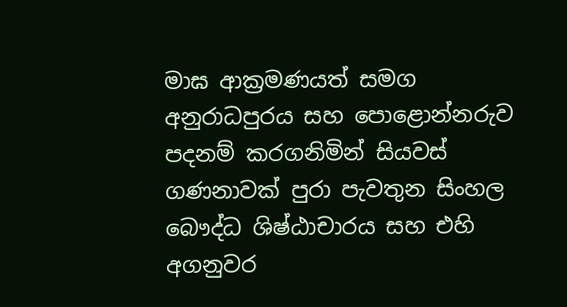මාඝ ආක්‍රමණයත් සමග අනුරාධපුරය සහ පොළොන්නරුව පදනම් කරගනිමින් සියවස් ගණනාවක් පුරා පැවතුන සිංහල බෞද්ධ ශිෂ්ඨාචාරය සහ එහි අගනුවර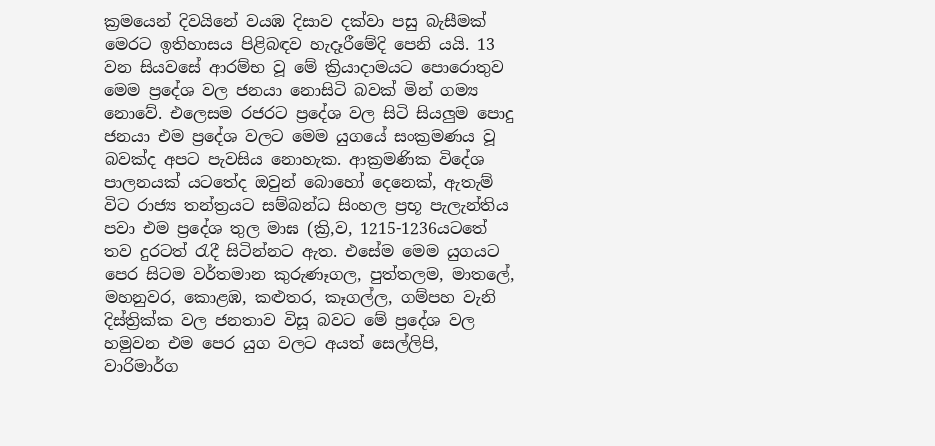ක්‍රමයෙන් දිවයිනේ වයඹ දිසාව දක්වා පසු බැසීමක් මෙරට ඉතිහාසය පිළිබඳව හැදෑරීමේදි පෙනි යයි. 13 වන සියවසේ ආරම්භ වූ මේ ක්‍රියාදාමයට පොරොතුව මෙම ප්‍රදේශ වල ජනයා නොසිටි බවක් මින් ගම්‍ය නොවේ. එලෙසම රජරට ප්‍රදේශ වල සිටි සියලුම පොදු ජනයා එම ප්‍රදේශ වලට මෙම යුගයේ සංක්‍රමණය වූ බවක්ද අපට පැවසිය නොහැක. ආක්‍රමණික විදේශ පාලනයක් යටතේද ඔවුන් බොහෝ දෙනෙක්, ඇතැම් විට රාජ්‍ය තන්ත්‍රයට සම්බන්ධ සිංහල ප්‍රභූ පැලැන්තිය පවා එම ප්‍රදේශ තුල මාඝ (ක්‍රි,ව, 1215-1236යටතේ තව දුරටත් රැදී සිටින්නට ඇත. එසේම මෙම යුගයට පෙර සිටම වර්තමාන කුරුණෑගල, පුත්තලම, මාතලේ, මහනුවර, කොළඹ, කළුතර, කෑගල්ල, ගම්පහ වැනි දිස්ත්‍රික්ක වල ජනතාව විසූ බවට මේ ප්‍රදේශ වල හමුවන එම පෙර යුග වලට අයත් සෙල්ලිපි, වාරිමාර්ග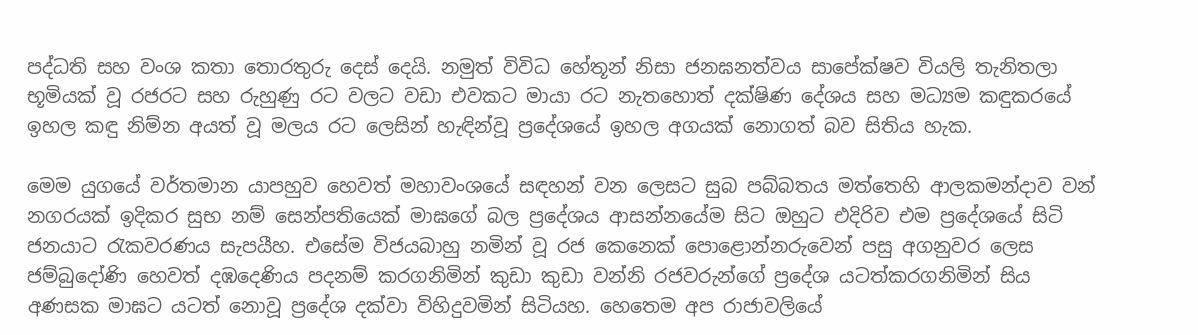පද්ධති සහ වංශ කතා තොරතුරු දෙස් දෙයි. නමුත් විවිධ හේතූන් නිසා ජනඝනත්වය සාපේක්ෂව වියලි තැනිතලා භූමියක් වූ රජරට සහ රුහුණු රට වලට වඩා එවකට මායා රට නැතහොත් දක්ෂිණ දේශය සහ මධ්‍යම කඳුකරයේ ඉහල කඳු නිම්න අයත් වූ මලය රට ලෙසින් හැඳින්වූ ප්‍රදේශයේ ඉහල අගයක් නොගත් බව සිතිය හැක.

මෙම යුගයේ වර්තමාන යාපහුව හෙවත් මහාවංශයේ සඳහන් වන ලෙසට සුබ පබ්බතය මත්තෙහි ආලකමන්දාව වන් නගරයක් ඉදිකර සුභ නම් සෙන්පතියෙක් මාඝගේ බල ප්‍රදේශය ආසන්නයේම සිට ඔහුට එදිරිව එම ප්‍රදේශයේ සිටි ජනයාට රැකවරණය සැපයීහ. එසේම විජයබාහු නමින් වූ රජ කෙනෙක් පොළොන්නරුවෙන් පසු අගනුවර ලෙස ජම්බුදෝණි හෙවත් දඹදෙණිය පදනම් කරගනිමින් කුඩා කුඩා වන්නි රජවරුන්ගේ ප්‍රදේශ යටත්කරගනිමින් සිය අණසක මාඝට යටත් නොවූ ප්‍රදේශ දක්වා විහිදුවමින් සිටියහ. හෙතෙම අප රාජාවලියේ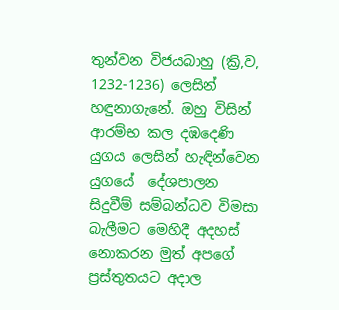තුන්වන විජයබාහු (ක්‍රි,ව, 1232-1236) ලෙසින් හඳුනාගැනේ. ඔහු විසින් ආරම්භ කල දඹදෙණි යුගය ලෙසින් හැඳින්වෙන යුගයේ  දේශපාලන සිදුවීම් සම්බන්ධව විමසා බැලීමට මෙහිදී අදහස් නොකරන මුත් අපගේ ප්‍රස්තුතයට අදාල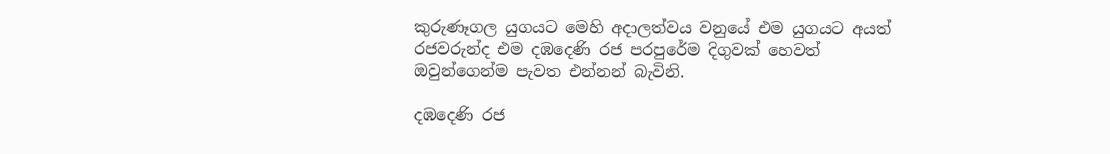කුරුණෑගල යුගයට මෙහි අදාලත්වය වනුයේ එම යුගයට අයත් රජවරුන්ද එම දඹදෙණි රජ පරපුරේම දිගුවක් හෙවත් ඔවුන්ගෙන්ම පැවත එන්නන් බැවිනි.

දඹදෙණි රජ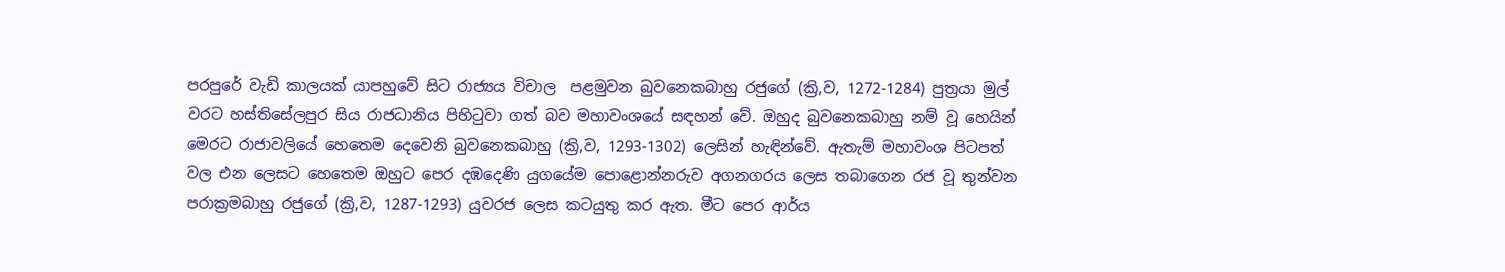පරපුරේ වැඩි කාලයක් යාපහුවේ සිට රාජ්‍යය විචාල  පළමුවන බුවනෙකබාහු රජුගේ (ක්‍රි,ව, 1272-1284) පුත්‍රයා මුල් වරට හස්තිසේලපුර සිය රාජධානිය පිහිටුවා ගත් බව මහාවංශයේ සඳහන් වේ. ඔහුද බුවනෙකබාහු නම් වූ හෙයින් මෙරට රාජාවලියේ හෙතෙම දෙවෙනි බුවනෙකබාහු (ක්‍රි,ව, 1293-1302) ලෙසින් හැඳින්වේ. ඇතැම් මහාවංශ පිටපත් වල එන ලෙසට හෙතෙම ඔහුට පෙර දඹදෙණි යුගයේම පොළොන්නරුව අගනගරය ලෙස තබාගෙන රජ වූ තුන්වන පරාක්‍රමබාහු රජුගේ (ක්‍රි,ව, 1287-1293) යුවරජ ලෙස කටයුතු කර ඇත. මීට පෙර ආර්ය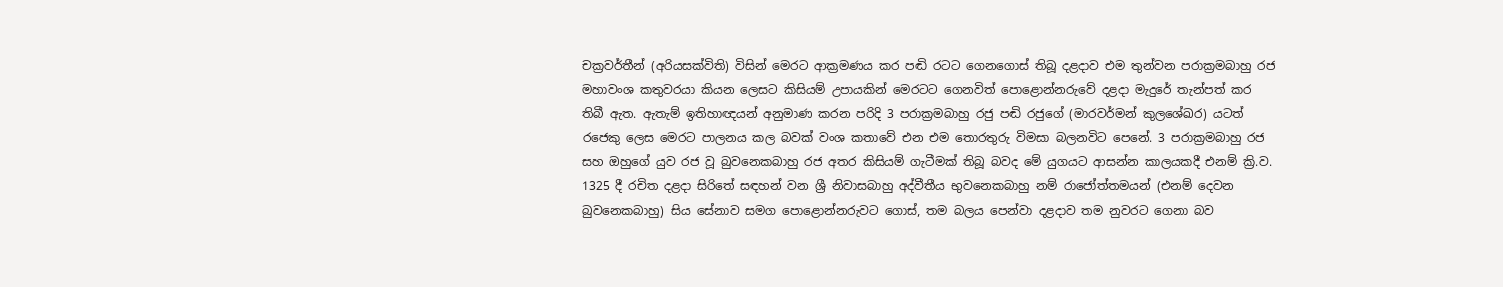චක්‍රවර්තීන් (අරියසක්විති) විසින් මෙරට ආක්‍රමණය කර පඬි රටට ගෙනගොස් තිබූ දළදාව එම තුන්වන පරාක්‍රමබාහු රජ මහාවංශ කතුවරයා කියන ලෙසට කිසියම් උපායකින් මෙරටට ගෙනවිත් පොළොන්නරුවේ දළදා මැදුරේ තැන්පත් කර තිබී ඇත. ඇතැම් ඉතිහාඥයන් අනුමාණ කරන පරිදි 3 පරාක්‍රමබාහු රජු පඬි රජුගේ (මාරවර්මන් කුලශේඛර) යටත් රජෙකු ලෙස මෙරට පාලනය කල බවක් වංශ කතාවේ එන එම තොරතුරු විමසා බලනවිට පෙනේ. 3 පරාක්‍රමබාහු රජ සහ ඔහුගේ යුව රජ වූ බුවනෙකබාහු රජ අතර කිසියම් ගැටීමක් තිබූ බවද මේ යුගයට ආසන්න කාලයකදී එනම් ක්‍රි.ව. 1325 දී රචිත දළදා සිරිතේ සඳහන් වන ශ්‍රී නිවාසබාහු අද්වීතීය භුවනෙකබාහු නම් රාජෝත්තමයන් (එනම් දෙවන බුවනෙකබාහු) සිය සේනාව සමග පොළොන්නරුවට ගොස්, තම බලය පෙන්වා දළදාව තම නුවරට ගෙනා බව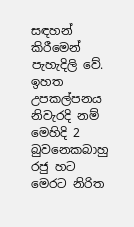සඳහන් කිරීමෙන් පැහැදිලි වේ. ඉහත උපකල්පනය නිවැරදි නම් මෙහිදි 2 බුවනෙකබාහු රජු හට මෙරට නිරිත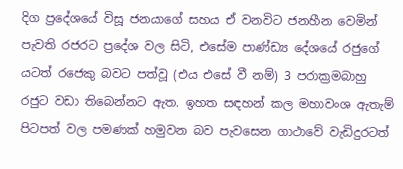දිග ප්‍රදේශයේ විසූ ජනයාගේ සහය ඒ වනවිට ජනහීන වෙමින් පැවති රජරට ප්‍රදේශ වල සිටි, එසේම පාණ්ඩ්‍ය දේශයේ රජුගේ යටත් රජෙකු බවට පත්වූ (එය එසේ වී නම්) 3 පරාක්‍රමබාහු රජුට වඩා තිබෙන්නට ඇත. ඉහත සඳහන් කල මහාවංශ ඇතැම් පිටපත් වල පමණක් හමුවන බව පැවසෙන ගාථාවේ වැඩිදුරටත්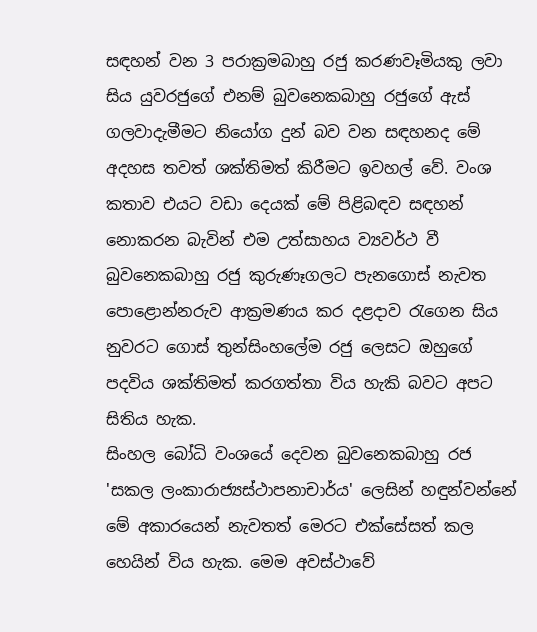සඳහන් වන 3 පරාක්‍රමබාහු රජු කරණවෑමියකු ලවා සිය යුවරජුගේ එනම් බුවනෙකබාහු රජුගේ ඇස් ගලවාදැමීමට නියෝග දුන් බව වන සඳහනද මේ අදහස තවත් ශක්තිමත් කිරීමට ඉවහල් වේ. වංශ කතාව එයට වඩා දෙයක් මේ පිළිබඳව සඳහන් නොකරන බැවින් එම උත්සාහය ව්‍යවර්ථ වී බුවනෙකබාහු රජු කුරුණෑගලට පැනගොස් නැවත පොළොන්නරුව ආක්‍රමණය කර දළදාව රැගෙන සිය නුවරට ගොස් තුන්සිංහලේම රජු ලෙසට ඔහුගේ පදවිය ශක්තිමත් කරගත්තා විය හැකි බවට අපට සිතිය හැක.
සිංහල බෝධි වංශයේ දෙවන බුවනෙකබාහු රජ 'සකල ලංකාරාජ්‍යස්ථාපනාචාර්ය' ලෙසින් හඳුන්වන්නේ මේ අකාරයෙන් නැවතත් මෙරට එක්සේසත් කල හෙයින් විය හැක. මෙම අවස්ථාවේ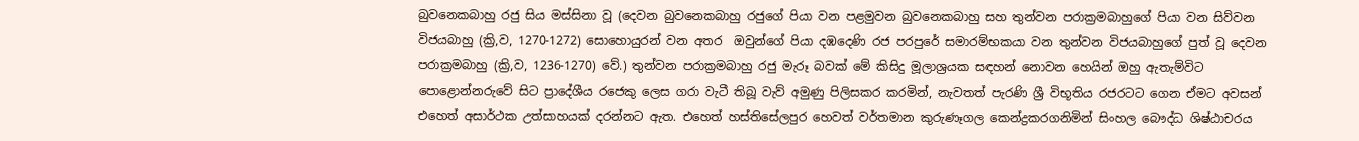බුවනෙකබාහු රජු සිය මස්සිනා වූ (දෙවන බුවනෙකබාහු රජුගේ පියා වන පළමුවන බුවනෙකබාහු සහ තුන්වන පරාක්‍රමබාහුගේ පියා වන සිව්වන විජයබාහු (ක්‍රි,ව, 1270-1272) සොහොයුරන් වන අතර  ඔවුන්ගේ පියා දඹදෙණි රජ පරපුරේ සමාරම්භකයා වන තුන්වන විජයබාහුගේ පුත් වූ දෙවන පරාක්‍රමබාහු (ක්‍රි,ව, 1236-1270) වේ.) තුන්වන පරාක්‍රමබාහු රජු මැරූ බවක් මේ කිසිදු මූලාශ්‍රයක සඳහන් නොවන හෙයින් ඔහු ඇතැම්විට පොළොන්නරුවේ සිට ප්‍රාදේශීය රජෙකු ලෙස ගරා වැටී තිබූ වැව් අමුණු පිලිසකර කරමින්, නැවතත් පැරණි ශ්‍රී විභූතිය රජරටට ගෙන ඒමට අවසන් එහෙත් අසාර්ථක උත්සාහයක් දරන්නට ඇත. එහෙත් හස්තිසේලපුර හෙවත් වර්තමාන කුරුණෑගල කෙන්ද්‍රකරගනිමින් සිංහල බෞද්ධ ශිෂ්ඨාචරය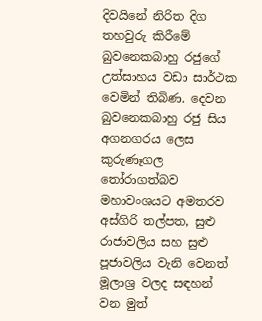දිවයිනේ නිරිත දිග තහවුරු කිරීමේ බුවනෙකබාහු රජුගේ උත්සාහය වඩා සාර්ථක වෙමින් තිබිණ. දෙවන බුවනෙකබාහු රජු සිය අගනගරය ලෙස කුරුණෑගල තෝරාගත්බව මහාවංශයට අමතරව අස්ගිරි තල්පත, සුළු රාජාවලිය සහ සුළු පූජාවලිය වැනි වෙනත් මූලාශ්‍ර වලද සඳහන් වන මුත්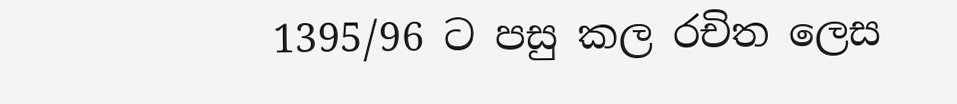1395/96 ට පසු කල රචිත ලෙස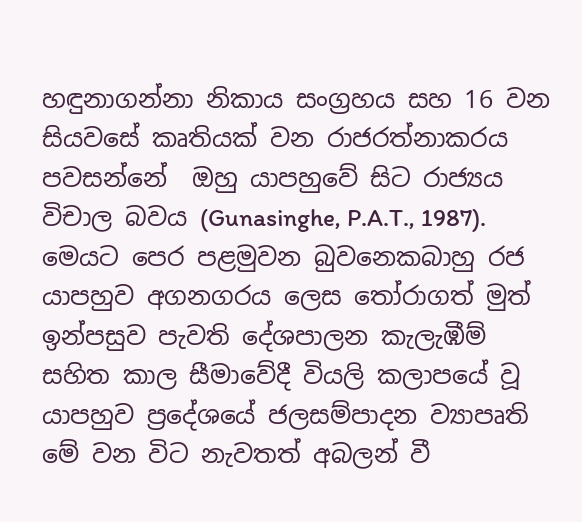හඳුනාගන්නා නිකාය සංග්‍රහය සහ 16 වන සියවසේ කෘතියක් වන රාජරත්නාකරය පවසන්නේ  ඔහු යාපහුවේ සිට රාජ්‍යය විචාල බවය (Gunasinghe, P.A.T., 1987). මෙයට පෙර පළමුවන බුවනෙකබාහු රජ යාපහුව අගනගරය ලෙස තෝරාගත් මුත් ඉන්පසුව පැවති දේශපාලන කැලැඹීම් සහිත කාල සීමාවේදී වියලි කලාපයේ වූ යාපහුව ප්‍රදේශයේ ජලසම්පාදන ව්‍යාපෘති මේ වන විට නැවතත් අබලන් වී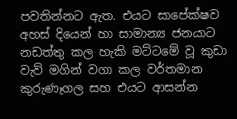පවතින්නට ඇත. එයට සාපේක්ෂව අහස් දියෙන් හා සාමාන්‍ය ජනයාට නඩත්තු කල හැකි මට්ටමේ වූ කුඩා වැව් මගින් වගා කල වර්තමාන කුරුණෑගල සහ එයට ආසන්න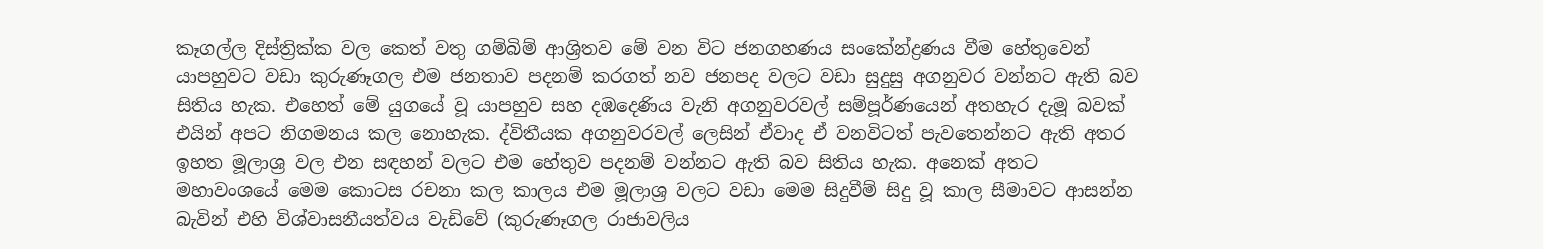කෑගල්ල දිස්ත්‍රික්ක වල කෙත් වතු ගම්බිම් ආශ්‍රිතව මේ වන විට ජනගහණය සංකේන්ද්‍රණය වීම හේතුවෙන් යාපහුවට වඩා කුරුණෑගල එම ජනතාව පදනම් කරගත් නව ජනපද වලට වඩා සුදුසු අගනුවර වන්නට ඇති බව සිතිය හැක. එහෙත් මේ යුගයේ වූ යාපහුව සහ දඹදෙණිය වැනි අගනුවරවල් සම්පූර්ණයෙන් අතහැර දැමූ බවක් එයින් අපට නිගමනය කල නොහැක. ද්විතීයක අගනුවරවල් ලෙසින් ඒවාද ඒ වනවිටත් පැවතෙන්නට ඇති අතර ඉහත මූලාශ්‍ර වල එන සඳහන් වලට එම හේතුව පදනම් වන්නට ඇති බව සිතිය හැක. අනෙක් අතට මහාවංශයේ මෙම කොටස රචනා කල කාලය එම මූලාශ්‍ර වලට වඩා මෙම සිදුවීම් සිදු වූ කාල සීමාවට ආසන්න බැවින් එහි විශ්වාසනීයත්වය වැඩිවේ (කුරුණෑගල රාජාවලිය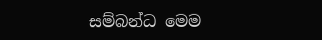සම්බන්ධ මෙම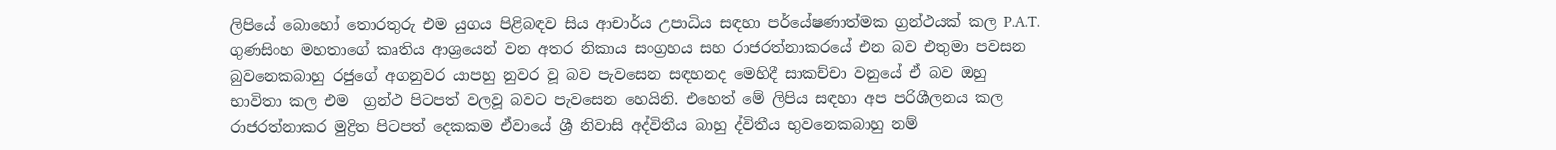ලිපියේ බොහෝ තොරතුරු එම යුගය පිළිබඳව සිය ආචාර්ය උපාධිය සඳහා පර්යේෂණාත්මක ග්‍රන්ථයක් කල P.A.T. ගුණසිංහ මහතාගේ කෘතිය ආශ්‍රයෙන් වන අතර නිකාය සංග්‍රහය සහ රාජරත්නාකරයේ එන බව එතුමා පවසන බුවනෙකබාහු රජුගේ අගනුවර යාපහු නුවර වූ බව පැවසෙන සඳහනද මෙහිදී සාකච්චා වනුයේ ඒ බව ඔහු භාවිතා කල එම  ග්‍රන්ථ පිටපත් වලවූ බවට පැවසෙන හෙයිනි. එහෙත් මේ ලිපිය සඳහා අප පරිශීලනය කල රාජරත්නාකර මුද්‍රිත පිටපත් දෙකකම ඒවායේ ශ්‍රී නිවාසි අද්විතීය බාහු ද්විතීය භුවනෙකබාහු නම්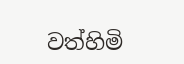වත්හිමි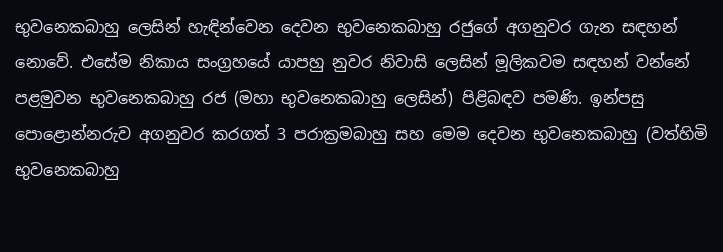භුවනෙකබාහු ලෙසින් හැඳින්වෙන දෙවන භුවනෙකබාහු රජුගේ අගනුවර ගැන සඳහන් නොවේ. එසේම නිකාය සංග්‍රහයේ යාපහු නුවර නිවාසි ලෙසින් මූලිකවම සඳහන් වන්නේ පළමුවන භුවනෙකබාහු රජ (මහා භුවනෙකබාහු ලෙසින්) පිළිබඳව පමණි. ඉන්පසු පොළොන්නරුව අගනුවර කරගත් 3 පරාක්‍රමබාහු සහ මෙම දෙවන භුවනෙකබාහු (වත්හිමි භුවනෙකබාහු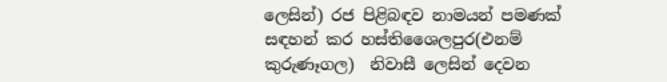ලෙසින්) රජ පිළිබඳව නාමයන් පමණක් සඳහන් කර හස්තිශෛලපුර(එනම් කුරුණෑගල)  නිවාසී ලෙසින් දෙවන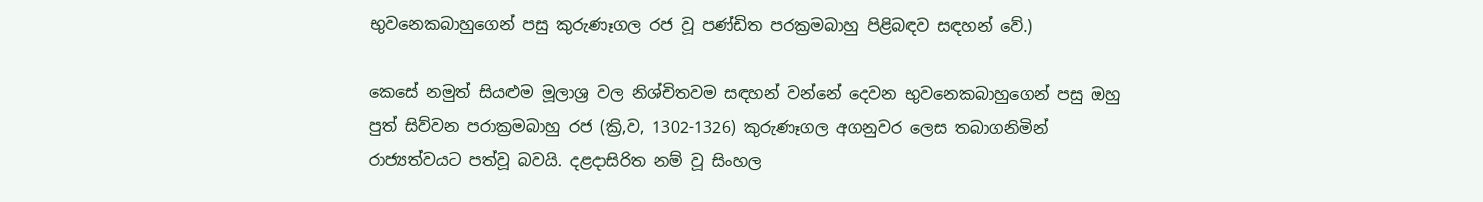භුවනෙකබාහුගෙන් පසු කුරුණෑගල රජ වූ පණ්ඩිත පරක්‍රමබාහු පිළිබඳව සඳහන් වේ.)

කෙසේ නමුත් සියළුම මූලාශ්‍ර වල නිශ්චිතවම සඳහන් වන්නේ දෙවන භුවනෙකබාහුගෙන් පසු ඔහු පුත් සිව්වන පරාක්‍රමබාහු රජ (ක්‍රි,ව, 1302-1326) කුරුණෑගල අගනුවර ලෙස තබාගනිමින් රාජ්‍යත්වයට පත්වූ බවයි. දළදාසිරිත නම් වූ සිංහල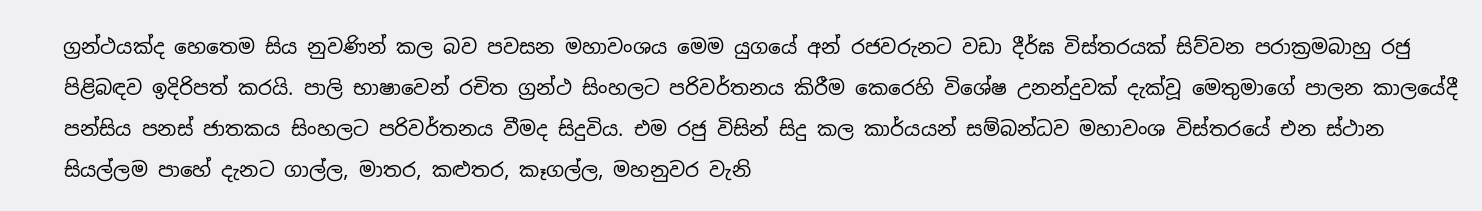ග්‍රන්ථයක්ද හෙතෙම සිය නුවණින් කල බව පවසන මහාවංශය මෙම යුගයේ අන් රජවරුනට වඩා දීර්ඝ විස්තරයක් සිව්වන පරාක්‍රමබාහු රජු පිළිබඳව ඉදිරිපත් කරයි. පාලි භාෂාවෙන් රචිත ග්‍රන්ථ සිංහලට පරිවර්තනය කිරීම කෙරෙහි විශේෂ උනන්දුවක් දැක්වූ මෙතුමාගේ පාලන කාලයේදී පන්සිය පනස් ජාතකය සිංහලට පරිවර්තනය වීමද සිදුවිය. එම රජු විසින් සිදු කල කාර්යයන් සම්බන්ධව මහාවංශ විස්තරයේ එන ස්ථාන සියල්ලම පාහේ දැනට ගාල්ල, මාතර, කළුතර, කෑගල්ල, මහනුවර වැනි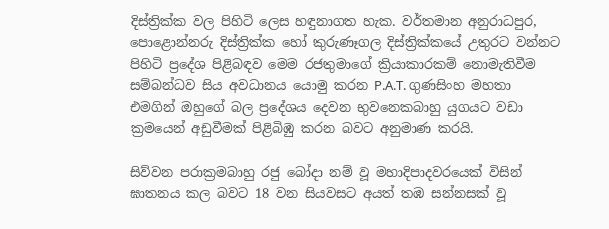දිස්ත්‍රික්ක වල පිහිටි ලෙස හඳුනාගත හැක. වර්තමාන අනුරාධපුර, පොළොන්නරු දිස්ත්‍රික්ක හෝ කුරුණෑගල දිස්ත්‍රික්කයේ උතුරට වන්නට පිහිටි ප්‍රදේශ පිළිබඳව මෙම රජතුමාගේ ක්‍රියාකාරකම් නොමැතිවීම සම්බන්ධව සිය අවධානය යොමු කරන P.A.T. ගුණසිංහ මහතා එමගින් ඔහුගේ බල ප්‍රදේශය දෙවන භුවනෙකබාහු යුගයට වඩා ක්‍රමයෙන් අඩුවීමක් පිළිබිඹු කරන බවට අනුමාණ කරයි.

සිව්වන පරාක්‍රමබාහු රජු බෝදා නම් වූ මහාදිපාදවරයෙක් විසින් ඝාතනය කල බවට 18 වන සියවසට අයත් තඹ සන්නසක් වූ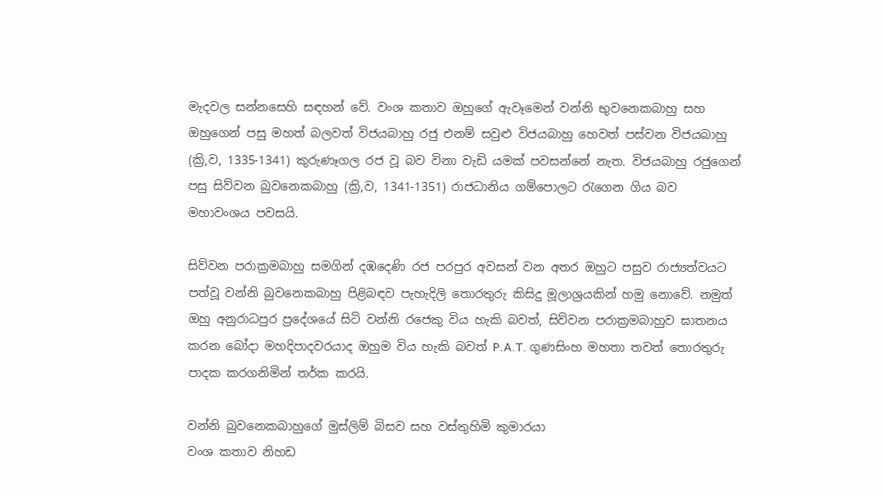මැදවල සන්නසෙහි සඳහන් වේ. වංශ කතාව ඔහුගේ ඇවෑමෙන් වන්නි භුවනෙකබාහු සහ ඔහුගෙන් පසු මහත් බලවත් විජයබාහු රජු එනම් සවුළු විජයබාහු හෙවත් පස්වන විජයබාහු (ක්‍රි,ව, 1335-1341) කුරුණෑගල රජ වූ බව විනා වැඩි යමක් පවසන්නේ නැත. විජයබාහු රජුගෙන් පසු සිව්වන බුවනෙකබාහු (ක්‍රි,ව, 1341-1351) රාජධානිය ගම්පොලට රැගෙන ගිය බව මහාවංශය පවසයි.

සිව්වන පරාක්‍රමබාහු සමගින් දඹදෙණි රජ පරපුර අවසන් වන අතර ඔහුට පසුව රාජ්‍යත්වයට පත්වූ වන්නි බුවනෙකබාහු පිළිබඳව පැහැදිලි තොරතුරු කිසිදු මූලාශ්‍රයකින් හමු නොවේ. නමුත් ඔහු අනුරාධපුර ප්‍රදේශයේ සිටි වන්නි රජෙකු විය හැකි බවත්, සිව්වන පරාක්‍රමබාහුව ඝාතනය  කරන බෝදා මහදිපාදවරයාද ඔහුම විය හැකි බවත් P.A.T. ගුණසිංහ මහතා තවත් තොරතුරු පාදක කරගනිමින් තර්ක කරයි.

වන්නි බුවනෙකබාහුගේ මුස්ලිම් බිසව සහ වස්තුහිමි කුමාරයා
වංශ කතාව නිහඩ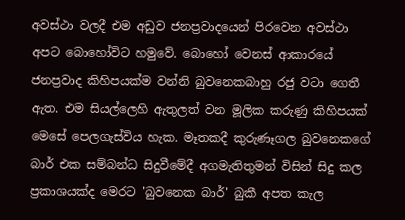අවස්ථා වලදී එම අඩුව ජනප්‍රවාදයෙන් පිරවෙන අවස්ථා අපට බොහෝවිට හමුවේ. බොහෝ වෙනස් ආකාරයේ ජනප්‍රවාද කිහිපයක්ම වන්නි බුවනෙකබාහු රජු වටා ගෙතී ඇත. එම සියල්ලෙහි ඇතුලත් වන මූලික කරුණු කිහිපයක් මෙසේ පෙලගැස්විය හැක. මෑතකදී කුරුණෑගල බුවනෙකගේ බාර් එක සම්බන්ධ සිදුවීමේදී අගමැතිතුමන් විසින් සිදු කල ප්‍රකාශයක්ද මෙරට 'බුවනෙක බාර්' බුකී අපත කැල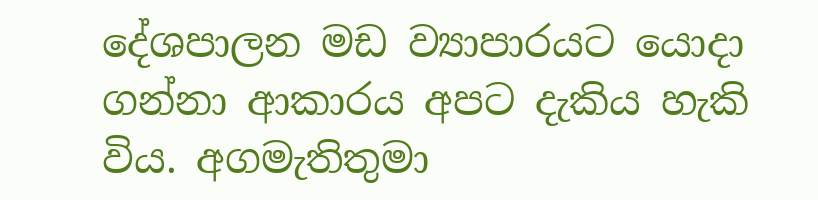දේශපාලන මඩ ව්‍යාපාරයට යොදා ගන්නා ආකාරය අපට දැකිය හැකි විය. අගමැතිතුමා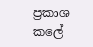ප්‍රකාශ කලේ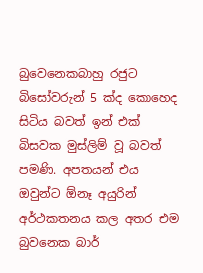බුවෙනෙකබාහු රජුට බිසෝවරුන් 5 ක්ද කොහෙද සිටිය බවත් ඉන් එක් බිසවක මුස්ලිම් වූ බවත් පමණි. අපතයන් එය ඔවුන්ට ඕනෑ අයුරින් අර්ථකතනය කල අතර එම බුවනෙක බාර්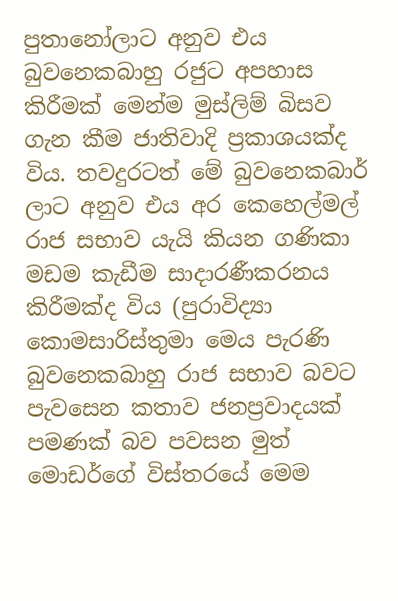පුතානෝලාට අනුව එය බුවනෙකබාහු රජුට අපහාස කිරීමක් මෙන්ම මුස්ලිම් බිසව ගැන කීම ජාතිවාදි ප්‍රකාශයක්ද විය. තවදුරටත් මේ බුවනෙකබාර් ලාට අනුව එය අර කෙහෙල්මල් රාජ සභාව යැයි කියන ගණිකා මඩම කැඩීම සාදාරණීකරනය කිරීමක්ද විය (පුරාවිද්‍යා කොමසාරිස්තුමා මෙය පැරණි බුවනෙකබාහු රාජ සභාව බවට පැවසෙන කතාව ජනප්‍රවාදයක් පමණක් බව පවසන මුත් මොඩර්ගේ විස්තරයේ මෙම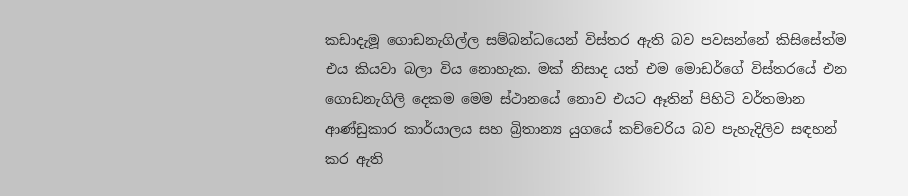කඩාදැමූ ගොඩනැගිල්ල සම්බන්ධයෙන් විස්තර ඇති බව පවසන්නේ කිසිසේත්ම එය කියවා බලා විය නොහැක. මක් නිසාද යත් එම මොඩර්ගේ විස්තරයේ එන ගොඩනැගිලි දෙකම මෙම ස්ථානයේ නොව එයට ඈතින් පිහිටි වර්තමාන ආණ්ඩුකාර කාර්යාලය සහ බ්‍රිතාන්‍ය යුගයේ කච්චෙරිය බව පැහැදිලිව සඳහන් කර ඇති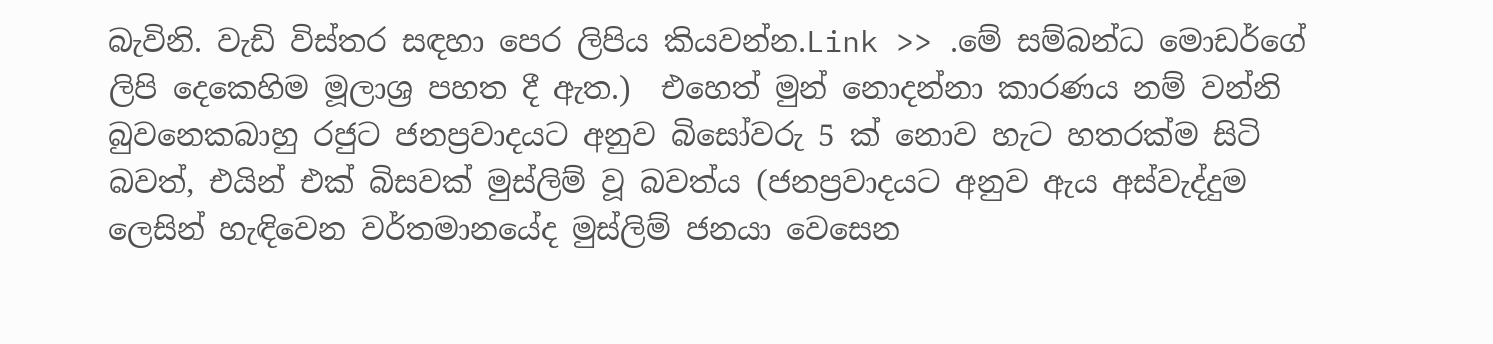බැවිනි. වැඩි විස්තර සඳහා පෙර ලිපිය කියවන්න.Link >> .මේ සම්බන්ධ මොඩර්ගේ ලිපි දෙකෙහිම මූලාශ්‍ර පහත දී ඇත.)  එහෙත් මුන් නොදන්නා කාරණය නම් වන්නි බුවනෙකබාහු රජුට ජනප්‍රවාදයට අනුව බිසෝවරු 5 ක් නොව හැට හතරක්ම සිටි බවත්, එයින් එක් බිසවක් මුස්ලිම් වූ බවත්ය (ජනප්‍රවාදයට අනුව ඇය අස්වැද්දුම ලෙසින් හැඳිවෙන වර්තමානයේද මුස්ලිම් ජනයා වෙසෙන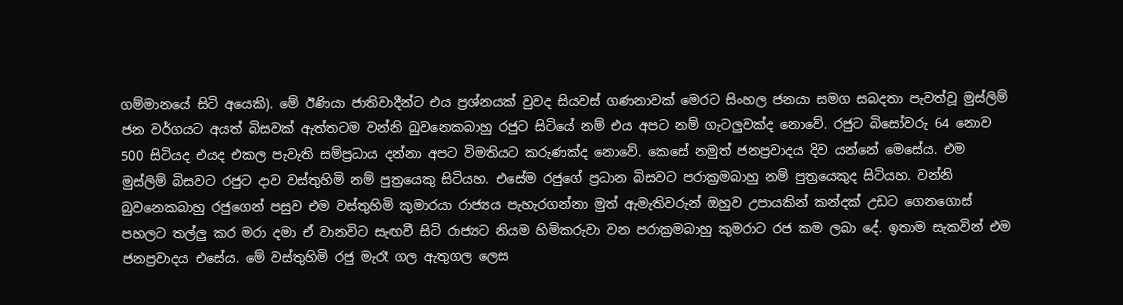ගම්මානයේ සිටි අයෙකි). මේ ඊණියා ජාතිවාදීන්ට එය ප්‍රශ්නයක් වුවද සියවස් ගණනාවක් මෙරට සිංහල ජනයා සමග සබදතා පැවත්වූ මුස්ලිම් ජන වර්ගයට අයත් බිසවක් ඇත්තටම වන්නි බුවනෙකබාහු රජුට සිටියේ නම් එය අපට නම් ගැටලුවක්ද නොවේ. රජුට බිසෝවරු 64 නොව 500 සිටියද එයද එකල පැවැති සම්ප්‍රධාය දන්නා අපට විමතියට කරුණක්ද නොවේ. කෙසේ නමුත් ජනප්‍රවාදය දිව යන්නේ මෙසේය. එම මුස්ලිම් බිසවට රජුට දාව වස්තුහිමි නම් පුත්‍රයෙකු සිටියහ. එසේම රජුගේ ප්‍රධාන බිසවට පරාක්‍රමබාහු නම් පුත්‍රයෙකුද සිටියහ. වන්නි බුවනෙකබාහු රජුගෙන් පසුව එම වස්තුහිමි කුමාරයා රාජ්‍යය පැහැරගන්නා මුත් ඇමැතිවරුන් ඔහුව උපායකින් කන්දක් උඩට ගෙනගොස් පහලට තල්ලු කර මරා දමා ඒ වානවිට සැඟවී සිටි රාජ්‍යට නියම හිමිකරුවා වන පරාක්‍රමබාහු කුමරාට රජ කම ලබා දේ. ඉතාම සැකවින් එම ජනප්‍රවාදය එසේය. මේ වස්තුහිමි රජු මැරෑ ගල ඇතුගල ලෙස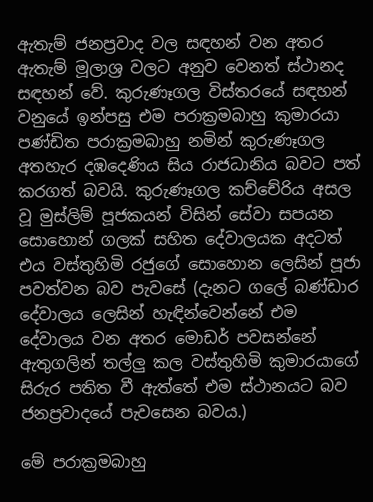ඇතැම් ජනප්‍රවාද වල සඳහන් වන අතර ඇතැම් මූලාශ්‍ර වලට අනුව වෙනත් ස්ථානද සඳහන් වේ. කුරුණෑගල විස්තරයේ සඳහන් වනුයේ ඉන්පසු එම පරාක්‍රමබාහු කුමාරයා පණ්ඩිත පරාක්‍රමබාහු නමින් කුරුණෑගල අතහැර දඹදෙණිය සිය රාජධානිය බවට පත් කරගත් බවයි. කුරුණෑගල කච්චේරිය අසල වූ මුස්ලිම් පූජකයන් විසින් සේවා සපයන සොහොන් ගලක් සහිත දේවාලයක අදටත් එය වස්තුහිමි රජුගේ සොහොන ලෙසින් පූජා පවත්වන බව පැවසේ (දැනට ගලේ බණ්ඩාර දේවාලය ලෙසින් හැඳින්වෙන්නේ එම දේවාලය වන අතර මොඩර් පවසන්නේ ඇතුගලින් තල්ලු කල වස්තුහිමි කුමාරයාගේ සිරුර පතිත වී ඇත්තේ එම ස්ථානයට බව ජනප්‍රවාදයේ පැවසෙන බවය.)

මේ පරාක්‍රමබාහු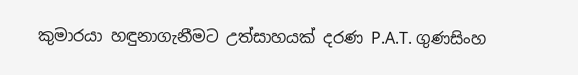කුමාරයා හඳුනාගැනීමට උත්සාහයක් දරණ P.A.T. ගුණසිංහ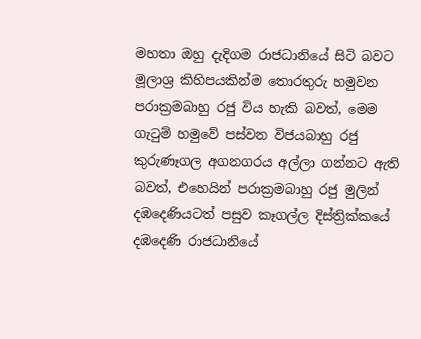මහතා ඔහු දැදිගම රාජධානියේ සිටි බවට මූලාශ්‍ර කිහිපයකින්ම තොරතුරු හමුවන පරාක්‍රමබාහු රජු විය හැකි බවත්, මෙම ගැටුම් හමුවේ පස්වන විජයබාහු රජු කුරුණෑගල අගනගරය අල්ලා ගන්නට ඇති බවත්, එහෙයින් පරාක්‍රමබාහු රජු මුලින් දඹදෙණියටත් පසුව කෑගල්ල දිස්ත්‍රික්කයේ දඹදෙණි රාජධානියේ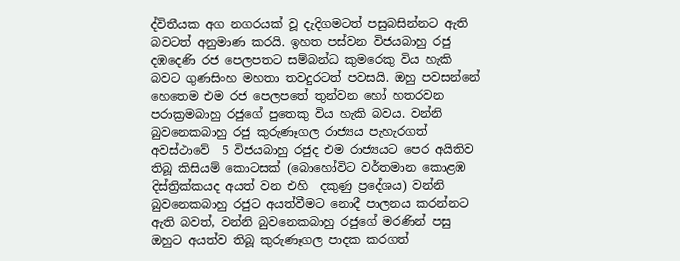ද්විතීයක අග නගරයක් වූ දැදිගමටත් පසුබසින්නට ඇති බවටත් අනුමාණ කරයි. ඉහත පස්වන විජයබාහු රජු දඹදෙණි රජ පෙලපතට සම්බන්ධ කුමරෙකු විය හැකි බවට ගුණසිංහ මහතා තවදුරටත් පවසයි. ඔහු පවසන්නේ හෙතෙම එම රජ පෙලපතේ තුන්වන හෝ හතරවන පරාක්‍රමබාහු රජුගේ පුතෙකු විය හැකි බවය. වන්නි බුවනෙකබාහු රජු කුරුණෑගල රාජ්‍යය පැහැරගත් අවස්ථාවේ  5 විජයබාහු රජුද එම රාජ්‍යයට පෙර අයිතිව තිබූ කිසියම් කොටසක් (බොහෝවිට වර්තමාන කොළඹ දිස්ත්‍රික්කයද අයත් වන එහි  දකුණු ප්‍රදේශය) වන්නි බුවනෙකබාහු රජුට අයත්වීමට නොදී පාලනය කරන්නට ඇති බවත්, වන්නි බුවනෙකබාහු රජුගේ මරණින් පසු ඔහුට අයත්ව තිබූ කුරුණෑගල පාදක කරගත්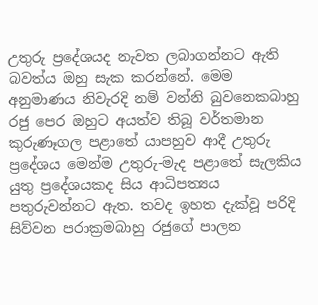උතුරු ප්‍රදේශයද නැවත ලබාගන්නට ඇති බවත්ය ඔහු සැක කරන්නේ. මෙම අනුමාණය නිවැරදි නම් වන්නි බුවනෙකබාහු රජු පෙර ඔහුට අයත්ව තිබූ වර්තමාන කුරුණෑගල පළාතේ යාපහුව ආදී උතුරු ප්‍රදේශය මෙන්ම උතුරු-මැද පළාතේ සැලකිය යුතු ප්‍රදේශයකද සිය ආධිපත්‍යය පතුරුවන්නට ඇත. තවද ඉහත දැක්වූ පරිදි සිව්වන පරාක්‍රමබාහු රජුගේ පාලන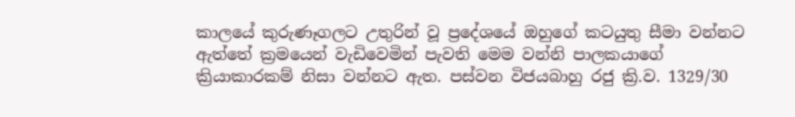කාලයේ කුරුණෑගලට උතුරින් වූ ප්‍රදේශයේ ඔහුගේ කටයුතු සීමා වන්නට ඇත්තේ ක්‍රමයෙන් වැඩිවෙමින් පැවති මෙම වන්නි පාලකයාගේ ක්‍රියාකාරකම් නිසා වන්නට ඇත. පස්වන විජයබාහු රජු ක්‍රි.ව. 1329/30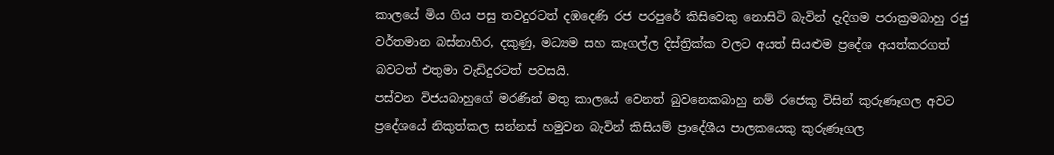කාලයේ මිය ගිය පසු තවදුරටත් දඹදෙණි රජ පරපුරේ කිසිවෙකු නොසිටි බැවින් දැදිගම පරාක්‍රමබාහු රජු වර්තමාන බස්නාහිර, දකුණු, මධ්‍යම සහ කෑගල්ල දිස්ත්‍රික්ක වලට අයත් සියළුම ප්‍රදේශ අයත්කරගත් බවටත් එතුමා වැඩිදුරටත් පවසයි.
පස්වන විජයබාහුගේ මරණින් මතු කාලයේ වෙනත් බුවනෙකබාහු නම් රජෙකු විසින් කුරුණෑගල අවට ප්‍රදේශයේ නිකුත්කල සන්නස් හමුවන බැවින් කිසියම් ප්‍රාදේශීය පාලකයෙකු කුරුණෑගල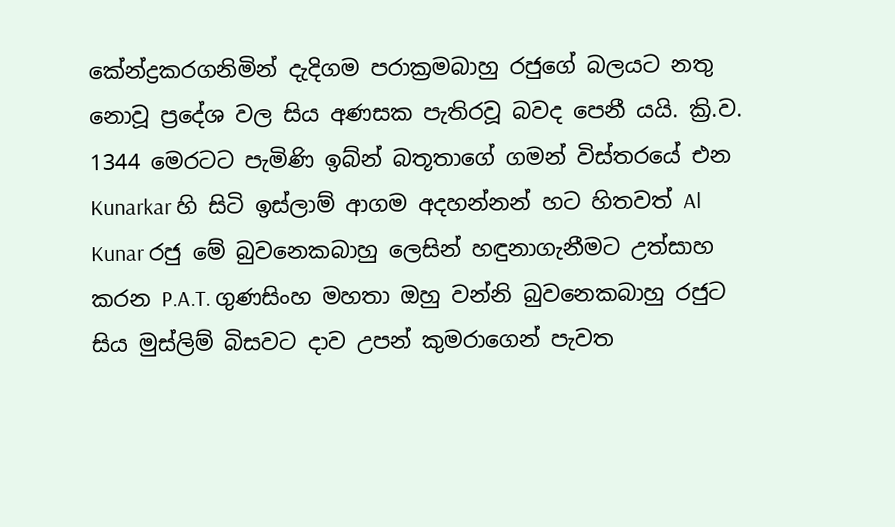කේන්ද්‍රකරගනිමින් දැදිගම පරාක්‍රමබාහු රජුගේ බලයට නතු නොවූ ප්‍රදේශ වල සිය අණසක පැතිරවූ බවද පෙනී යයි. ක්‍රි.ව. 1344 මෙරටට පැමිණි ඉබ්න් බතූතාගේ ගමන් විස්තරයේ එන Kunarkar හි සිටි ඉස්ලාම් ආගම අදහන්නන් හට හිතවත් Al Kunar රජු මේ බුවනෙකබාහු ලෙසින් හඳුනාගැනීමට උත්සාහ කරන P.A.T. ගුණසිංහ මහතා ඔහු වන්නි බුවනෙකබාහු රජුට සිය මුස්ලිම් බිසවට දාව උපන් කුමරාගෙන් පැවත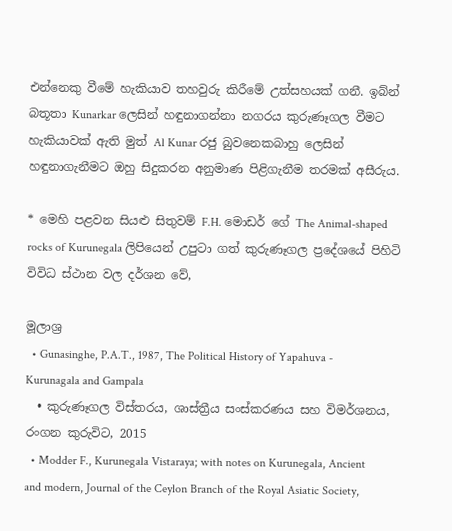එන්නෙකු වීමේ හැකියාව තහවුරු කිරීමේ උත්සහයක් ගනී. ඉබ්න් බතූතා Kunarkar ලෙසින් හඳුනාගන්නා නගරය කුරුණෑගල වීමට හැකියාවක් ඇති මුත් Al Kunar රජු බුවනෙකබාහු ලෙසින් හඳුනාගැනීමට ඔහු සිදුකරන අනුමාණ පිළිගැනීම තරමක් අසීරුය.

* මෙහි පළවන සියළු සිතුවම් F.H. මොඩර් ගේ The Animal-shaped rocks of Kurunegala ලිපියෙන් උපුටා ගත් කුරුණෑගල ප්‍රදේශයේ පිහිටි විවිධ ස්ථාන වල දර්ශන වේ,

මූලාශ්‍ර
  • Gunasinghe, P.A.T., 1987, The Political History of Yapahuva - Kurunagala and Gampala
  • කුරුණෑගල විස්තරය, ශාස්ත්‍රීය සංස්කරණය සහ විමර්ශනය, රංගන කුරුවිට, 2015
  • Modder F., Kurunegala Vistaraya; with notes on Kurunegala, Ancient and modern, Journal of the Ceylon Branch of the Royal Asiatic Society,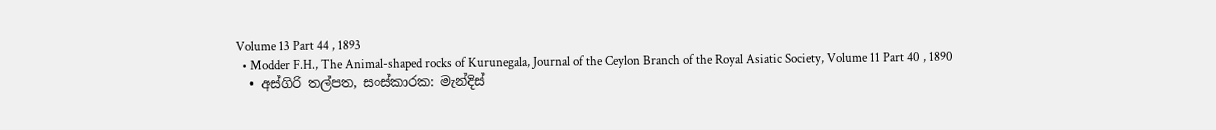Volume 13 Part 44 , 1893
  • Modder F.H., The Animal-shaped rocks of Kurunegala, Journal of the Ceylon Branch of the Royal Asiatic Society, Volume 11 Part 40 , 1890
  • අස්ගිරි තල්පත, සංස්කාරක: මැන්දිස්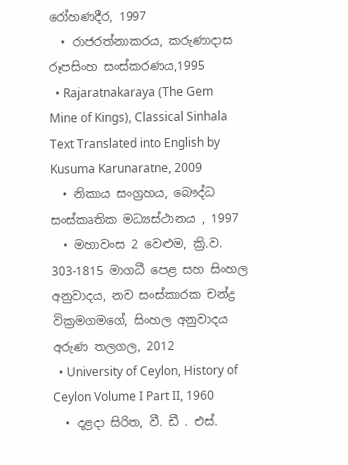රෝහණදීර, 1997
  • රාජරත්නාකරය, කරුණාදාස රූපසිංහ සංස්කරණය,1995
  • Rajaratnakaraya (The Gem Mine of Kings), Classical Sinhala Text Translated into English by Kusuma Karunaratne, 2009
  • නිකාය සංග්‍රහය, බෞද්ධ සංස්කෘතික මධ්‍යස්ථානය , 1997
  • මහාවංස 2 වෙළුම, ක්‍රි.ව. 303-1815 මාගධී පෙළ සහ සිංහල අනුවාදය, නව සංස්කාරක චන්ද්‍ර වික්‍රමගමගේ, සිංහල අනුවාදය අරුණ තලගල, 2012
  • University of Ceylon, History of Ceylon Volume I Part II, 1960
  • දළදා සිරිත, වී. ඩී . එස්.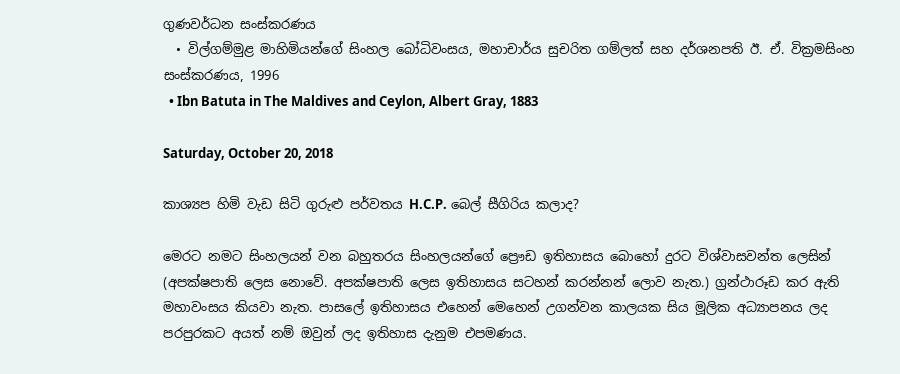ගුණවර්ධන සංස්කරණය
  • විල්ගම්මුළ මාහිමියන්ගේ සිංහල බෝධිවංසය, මහාචාර්ය සුචරිත ගම්ලත් සහ දර්ශනපති ඊ. ඒ. වික්‍රමසිංහ සංස්කරණය, 1996
  • Ibn Batuta in The Maldives and Ceylon, Albert Gray, 1883

Saturday, October 20, 2018

කාශ්‍යප හිමි වැඩ සිටි ගුරුළු පර්වතය H.C.P. බෙල් සීගිරිය කලාද?

මෙරට නමට සිංහලයන් වන බහුතරය සිංහලයන්ගේ ප්‍රෞඩ ඉතිහාසය බොහෝ දුරට විශ්වාසවන්ත ලෙසින් (අපක්ෂපාති ලෙස නොවේ. අපක්ෂපාති ලෙස ඉතිහාසය සටහන් කරන්නන් ලොව නැත.) ග්‍රන්ථාරූඩ කර ඇති  මහාවංසය කියවා නැත. පාසලේ ඉතිහාසය එහෙන් මෙහෙන් උගන්වන කාලයක සිය මූලික අධ්‍යාපනය ලද පරපුරකට අයත් නම් ඔවුන් ලද ඉතිහාස දැනුම එපමණය.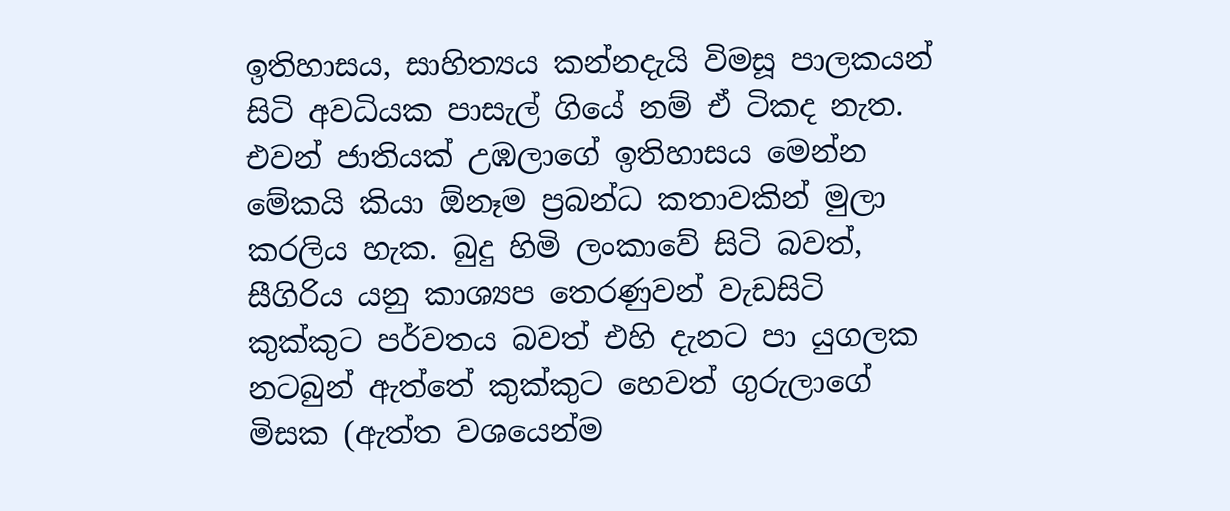ඉතිහාසය, සාහිත්‍යය කන්නදැයි විමසූ පාලකයන් සිටි අවධියක පාසැල් ගියේ නම් ඒ ටිකද නැත. එවන් ජාතියක් උඹලාගේ ඉතිහාසය මෙන්න මේකයි කියා ඕනෑම ප්‍රබන්ධ කතාවකින් මුලා කරලිය හැක. බුදු හිමි ලංකාවේ සිටි බවත්, සීගිරිය යනු කාශ්‍යප තෙරණුවන් වැඩසිටි කුක්කුට පර්වතය බවත් එහි දැනට පා යුගලක නටබුන් ඇත්තේ කුක්කුට හෙවත් ගුරුලාගේ මිසක (ඇත්ත වශයෙන්ම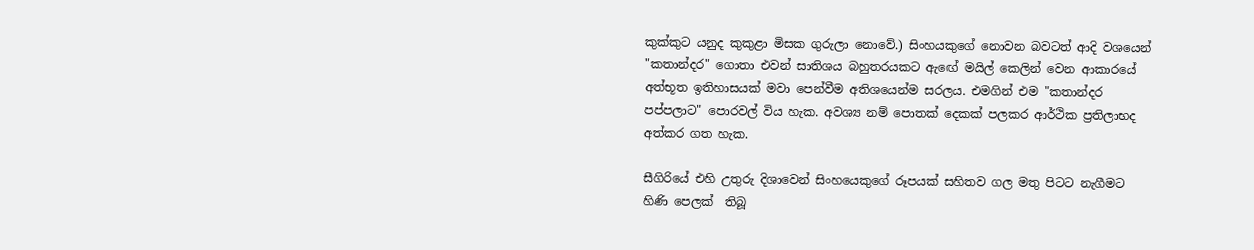කුක්කුට යනුද කුකුළා මිසක ගුරුලා නොවේ.) සිංහයකුගේ නොවන බවටත් ආදි වශයෙන් "කතාන්දර" ගොතා එවන් සාතිශය බහුතරයකට ඇඟේ මයිල් කෙලින් වෙන ආකාරයේ අත්භූත ඉතිහාසයක් මවා පෙන්වීම අතිශයෙන්ම සරලය. එමගින් එම "කතාන්දර පප්පලාට" පොරවල් විය හැක. අවශ්‍ය නම් පොතක් දෙකක් පලකර ආර්ථික ප්‍රතිලාභද අත්කර ගත හැක.

සීගිරියේ එහි උතුරු දිශාවෙන් සිංහයෙකුගේ රූපයක් සහිතව ගල මතු පිටට නැගීමට හිණි පෙලක්  තිබූ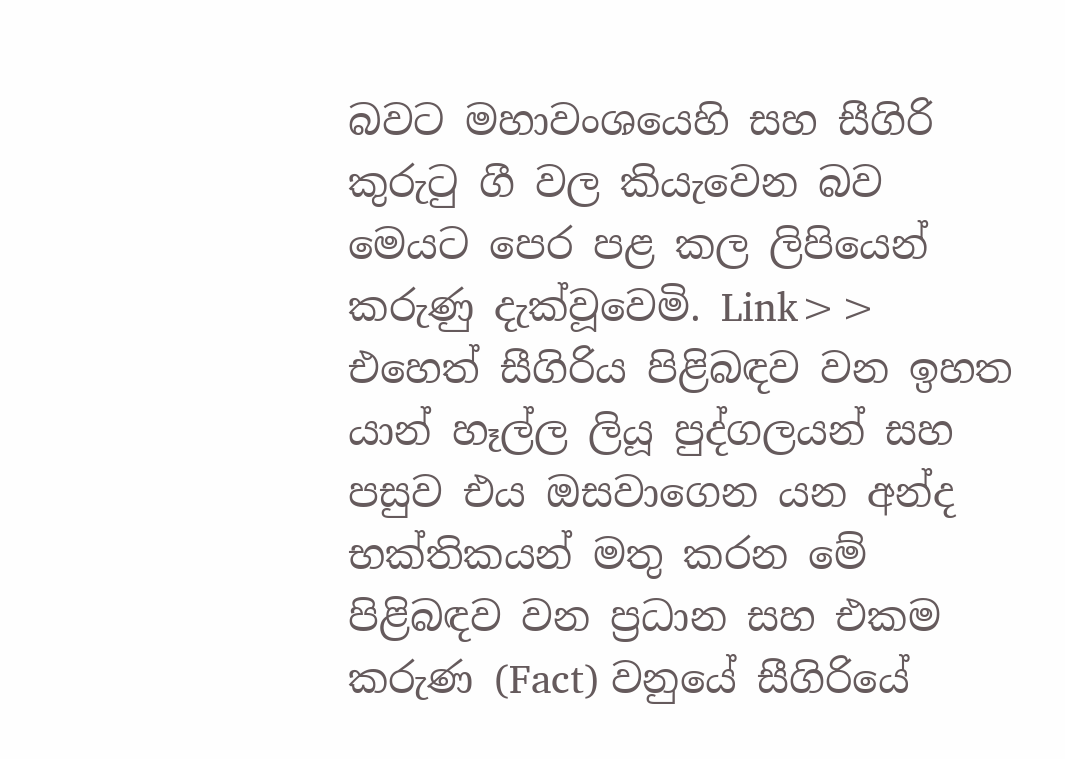බවට මහාවංශයෙහි සහ සීගිරි කුරුටු ගී වල කියැවෙන බව මෙයට පෙර පළ කල ලිපියෙන් කරුණු දැක්වූවෙමි. Link>>  එහෙත් සීගිරිය පිළිබඳව වන ඉහත යාන් හෑල්ල ලියූ පුද්ගලයන් සහ පසුව එය ඔසවාගෙන යන අන්ද භක්තිකයන් මතු කරන මේ පිළිබඳව වන ප්‍රධාන සහ එකම කරුණ (Fact) වනුයේ සීගිරියේ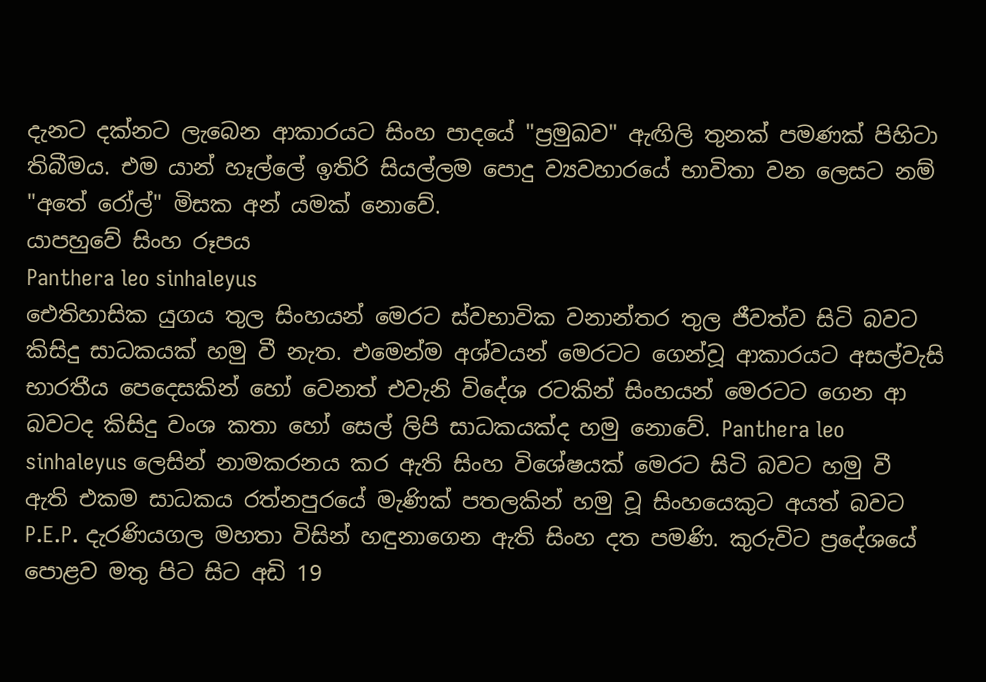දැනට දක්නට ලැබෙන ආකාරයට සිංහ පාදයේ "ප්‍රමුඛව" ඇඟිලි තුනක් පමණක් පිහිටා තිබීමය. එම යාන් හෑල්ලේ ඉතිරි සියල්ලම පොදු ව්‍යවහාරයේ භාවිතා වන ලෙසට නම් "අතේ රෝල්" මිසක අන් යමක් නොවේ.
යාපහුවේ සිංහ රූපය
Panthera leo sinhaleyus
ඓතිහාසික යුගය තුල සිංහයන් මෙරට ස්වභාවික වනාන්තර තුල ජීවත්ව සිටි බවට කිසිදු සාධකයක් හමු වී නැත. එමෙන්ම අශ්වයන් මෙරටට ගෙන්වූ ආකාරයට අසල්වැසි භාරතීය පෙදෙසකින් හෝ වෙනත් එවැනි විදේශ රටකින් සිංහයන් මෙරටට ගෙන ආ බවටද කිසිදු වංශ කතා හෝ සෙල් ලිපි සාධකයක්ද හමු නොවේ. Panthera leo sinhaleyus ලෙසින් නාමකරනය කර ඇති සිංහ විශේෂයක් මෙරට සිටි බවට හමු වී ඇති එකම සාධකය රත්නපුරයේ මැණික් පතලකින් හමු වූ සිංහයෙකුට අයත් බවට P.E.P. දැරණියගල මහතා විසින් හඳුනාගෙන ඇති සිංහ දත පමණි. කුරුවිට ප්‍රදේශයේ පොළව මතු පිට සිට අඩි 19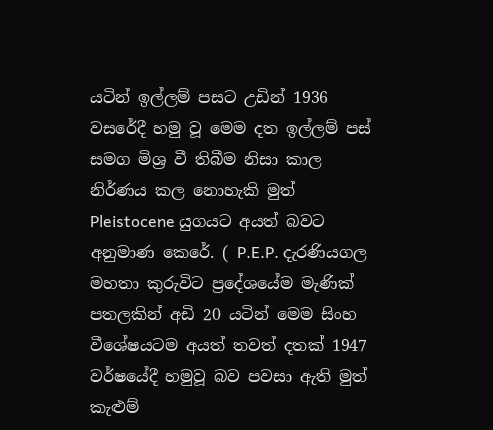යටින් ඉල්ලම් පසට උඩින් 1936 වසරේදී හමු වූ මෙම දත ඉල්ලම් පස් සමග මිශ්‍ර වී තිබීම නිසා කාල නිර්ණය කල නොහැකි මුත් Pleistocene යුගයට අයත් බවට අනුමාණ කෙරේ. ( P.E.P. දැරණියගල මහතා කුරුවිට ප්‍රදේශයේම මැණික් පතලකින් අඩි 20 යටින් මෙම සිංහ වීශේෂයටම අයත් තවත් දතක් 1947 වර්ෂයේදී හමුවූ බව පවසා ඇති මුත් කැළුම්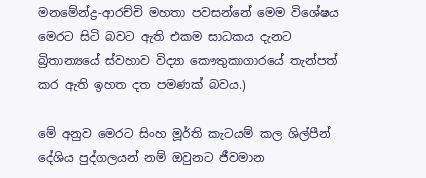මනමේන්ද්‍ර-ආරච්චි මහතා පවසන්නේ මෙම විශේෂය මෙරට සිටි බවට ඇති එකම සාධකය දැනට බ්‍රිතාන්‍යයේ ස්වහාව විද්‍යා කෞතුකාගාරයේ තැන්පත් කර ඇති ඉහත දත පමණක් බවය.)

මේ අනුව මෙරට සිංහ මූර්ති කැටයම් කල ශිල්පීන් දේශිය පුද්ගලයන් නම් ඔවුනට ජීවමාන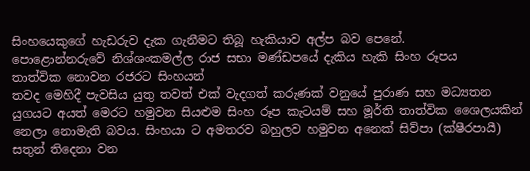සිංහයෙකුගේ හැඩරුව දැක ගැනීමට තිබූ හැකියාව අල්ප බව පෙනේ.
පොළොන්නරුවේ නිශ්ශංකමල්ල රාජ සභා මණ්ඩපයේ දැකිය හැකි සිංහ රූපය
තාත්වික නොවන රජරට සිංහයන්
තවද මෙහිදී පැවසිය යුතු තවත් එක් වැදගත් කරුණක් වනුයේ පුරාණ සහ මධ්‍යතන යුගයට අයත් මෙරට හමුවන සියළුම සිංහ රූප කැටයම් සහ මූර්ති තාත්වික ශෛලයකින් නෙලා නොමැති බවය. සිංහයා ට අමතරව බහුලව හමුවන අනෙක් සිව්පා (ක්ෂීරපායී) සතුන් තිදෙනා වන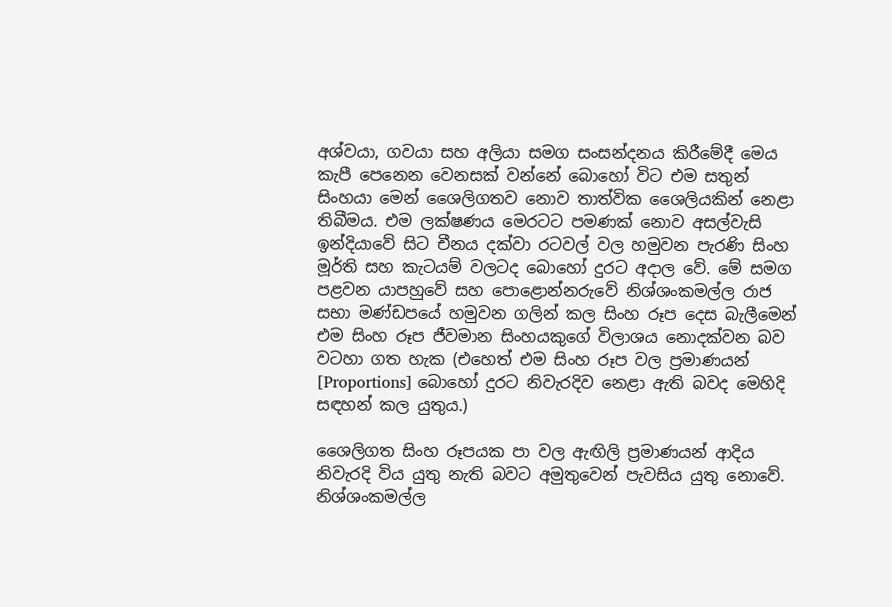අශ්වයා, ගවයා සහ අලියා සමග සංසන්දනය කිරීමේදී මෙය කැපී පෙනෙන වෙනසක් වන්නේ බොහෝ විට එම සතුන් සිංහයා මෙන් ශෛලිගතව නොව තාත්වික ශෛලියකින් නෙළා තිබීමය. එම ලක්ෂණය මෙරටට පමණක් නොව අසල්වැසි ඉන්දියාවේ සිට චීනය දක්වා රටවල් වල හමුවන පැරණි සිංහ මූර්ති සහ කැටයම් වලටද බොහෝ දුරට අදාල වේ. මේ සමග පළවන යාපහුවේ සහ පොළොන්නරුවේ නිශ්ශංකමල්ල රාජ සභා මණ්ඩපයේ හමුවන ගලින් කල සිංහ රූප දෙස බැලීමෙන් එම සිංහ රූප ජීවමාන සිංහයකුගේ විලාශය නොදක්වන බව වටහා ගත හැක (එහෙත් එම සිංහ රූප වල ප්‍රමාණයන් [Proportions] බොහෝ දුරට නිවැරදිව නෙළා ඇති බවද මෙහිදි සඳහන් කල යුතුය.)

ශෛලිගත සිංහ රූපයක පා වල ඇඟිලි ප්‍රමාණයන් ආදිය නිවැරදි විය යුතු නැති බවට අමුතුවෙන් පැවසිය යුතු නොවේ.
නිශ්ශංකමල්ල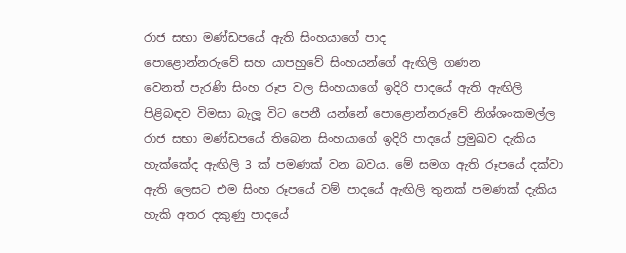රාජ සභා මණ්ඩපයේ ඇති සිංහයාගේ පාද
පොළොන්නරුවේ සහ යාපහුවේ සිංහයන්ගේ ඇඟිලි ගණන
වෙනත් පැරණි සිංහ රූප වල සිංහයාගේ ඉදිරි පාදයේ ඇති ඇඟිලි පිළිබඳව විමසා බැලූ විට පෙනී යන්නේ පොළොන්නරුවේ නිශ්ශංකමල්ල රාජ සභා මණ්ඩපයේ තිබෙන සිංහයාගේ ඉදිරි පාදයේ ප්‍රමුඛව දැකිය හැක්කේද ඇඟිලි 3 ක් පමණක් වන බවය. මේ සමග ඇති රූපයේ දක්වා ඇති ලෙසට එම සිංහ රූපයේ වම් පාදයේ ඇඟිලි තුනක් පමණක් දැකිය හැකි අතර දකුණු පාදයේ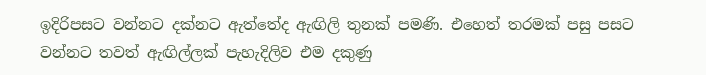ඉදිරිපසට වන්නට දක්නට ඇත්තේද ඇඟිලි තුනක් පමණි. එහෙත් තරමක් පසු පසට වන්නට තවත් ඇඟිල්ලක් පැහැදිලිව එම දකුණු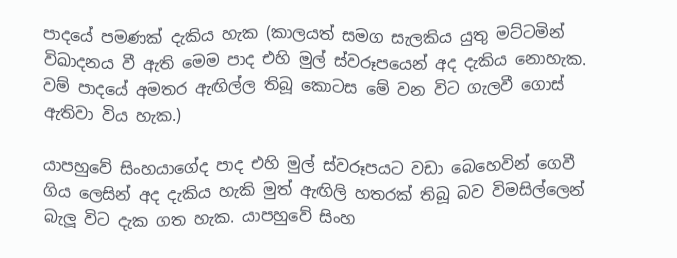පාදයේ පමණක් දැකිය හැක (කාලයත් සමග සැලකිය යුතු මට්ටමින් විඛාදනය වී ඇති මෙම පාද එහි මුල් ස්වරූපයෙන් අද දැකිය නොහැක. වම් පාදයේ අමතර ඇඟිල්ල තිබූ කොටස මේ වන විට ගැලවී ගොස් ඇතිවා විය හැක.)

යාපහුවේ සිංහයාගේද පාද එහි මුල් ස්වරූපයට වඩා බෙහෙවින් ගෙවී ගිය ලෙසින් අද දැකිය හැකි මුත් ඇඟිලි හතරක් තිබූ බව විමසිල්ලෙන් බැලූ විට දැක ගත හැක. යාපහුවේ සිංහ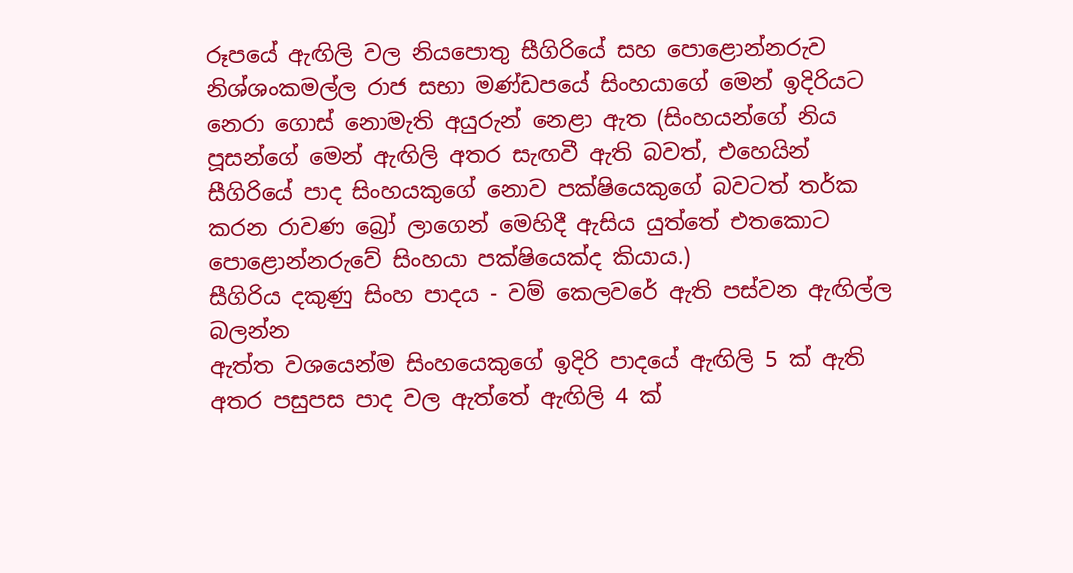රූපයේ ඇඟිලි වල නියපොතු සීගිරියේ සහ පොළොන්නරුව නිශ්ශංකමල්ල රාජ සභා මණ්ඩපයේ සිංහයාගේ මෙන් ඉදිරියට නෙරා ගොස් නොමැති අයුරුන් නෙළා ඇත (සිංහයන්ගේ නිය පූසන්ගේ මෙන් ඇඟිලි අතර සැඟවී ඇති බවත්, එහෙයින් සීගිරියේ පාද සිංහයකුගේ නොව පක්ෂියෙකුගේ බවටත් තර්ක කරන රාවණ බ්‍රෝ ලාගෙන් මෙහිදී ඇසිය යුත්තේ එතකොට පොළොන්නරුවේ සිංහයා පක්ෂියෙක්ද කියාය.)
සීගිරිය දකුණු සිංහ පාදය - වම් කෙලවරේ ඇති පස්වන ඇඟිල්ල බලන්න
ඇත්ත වශයෙන්ම සිංහයෙකුගේ ඉදිරි පාදයේ ඇඟිලි 5 ක් ඇති අතර පසුපස පාද වල ඇත්තේ ඇඟිලි 4 ක්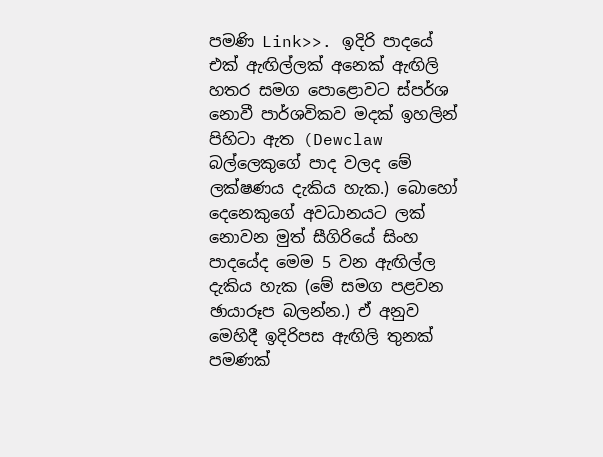පමණි Link>>. ඉදිරි පාදයේ එක් ඇඟිල්ලක් අනෙක් ඇඟිලි හතර සමග පොළොවට ස්පර්ශ නොවී පාර්ශවිකව මදක් ඉහලින් පිහිටා ඇත (Dewclaw බල්ලෙකුගේ පාද වලද මේ ලක්ෂණය දැකිය හැක.) බොහෝ දෙනෙකුගේ අවධානයට ලක් නොවන මුත් සීගිරියේ සිංහ පාදයේද මෙම 5 වන ඇඟිල්ල දැකිය හැක (මේ සමග පළවන ඡායාරූප බලන්න.) ඒ අනුව මෙහිදී ඉදිරිපස ඇඟිලි තුනක් පමණක්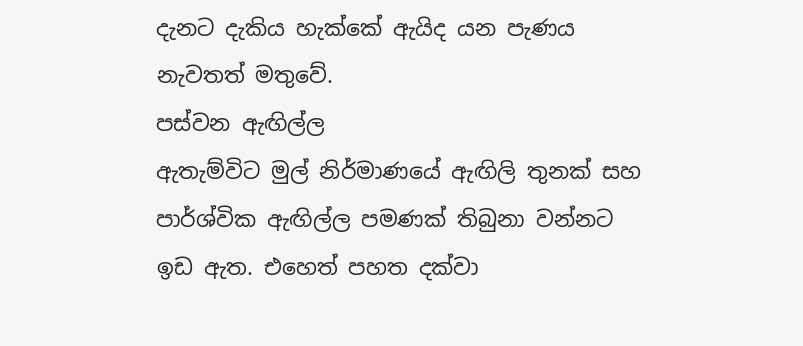දැනට දැකිය හැක්කේ ඇයිද යන පැණය නැවතත් මතුවේ.
පස්වන ඇඟිල්ල
ඇතැම්විට මුල් නිර්මාණයේ ඇඟිලි තුනක් සහ පාර්ශ්වික ඇඟිල්ල පමණක් තිබුනා වන්නට ඉඩ ඇත. එහෙත් පහත දක්වා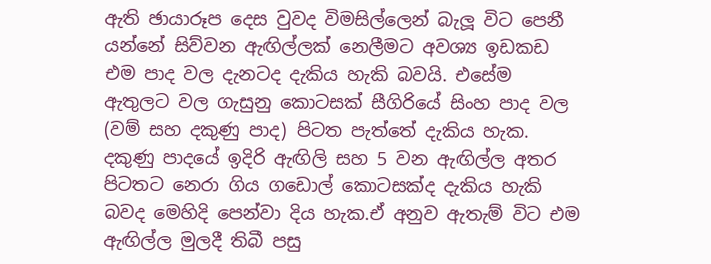ඇති ඡායාරූප දෙස වුවද විමසිල්ලෙන් බැලූ විට පෙනී යන්නේ සිව්වන ඇඟිල්ලක් නෙලීමට අවශ්‍ය ඉඩකඩ එම පාද වල දැනටද දැකිය හැකි බවයි. එසේම ඇතුලට වල ගැසුනු කොටසක් සීගිරියේ සිංහ පාද වල (වම් සහ දකුණු පාද) පිටත පැත්තේ දැකිය හැක.  දකුණු පාදයේ ඉදිරි ඇඟිලි සහ 5 වන ඇඟිල්ල අතර පිටතට නෙරා ගිය ගඩොල් කොටසක්ද දැකිය හැකි බවද මෙහිදි පෙන්වා දිය හැක.ඒ අනුව ඇතැම් විට එම ඇඟිල්ල මුලදී තිබී පසු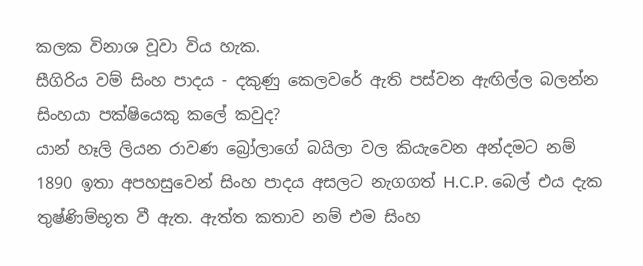කලක විනාශ වූවා විය හැක.
සීගිරිය වම් සිංහ පාදය - දකුණු කෙලවරේ ඇති පස්වන ඇඟිල්ල බලන්න
සිංහයා පක්ෂියෙකු කලේ කවුද?
යාන් හෑලි ලියන රාවණ බ්‍රෝලාගේ බයිලා වල කියැවෙන අන්දමට නම් 1890 ඉතා අපහසුවෙන් සිංහ පාදය අසලට නැගගත් H.C.P. බෙල් එය දැක තුෂ්ණිම්භූත වී ඇත. ඇත්ත කතාව නම් එම සිංහ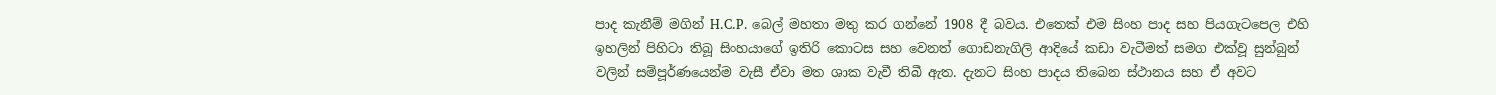පාද කැනීම් මගින් H.C.P. බෙල් මහතා මතු කර ගන්නේ 1908 දී බවය. එතෙක් එම සිංහ පාද සහ පියගැටපෙල එහි ඉහලින් පිහිටා තිබූ සිංහයාගේ ඉතිරි කොටස සහ වෙනත් ගොඩනැගිලි ආදියේ කඩා වැටීමත් සමග එක්වූ සුන්බුන් වලින් සම්පූර්ණයෙන්ම වැසී ඒවා මත ශාක වැවී තිබී ඇත. දැනට සිංහ පාදය තිබෙන ස්ථානය සහ ඒ අවට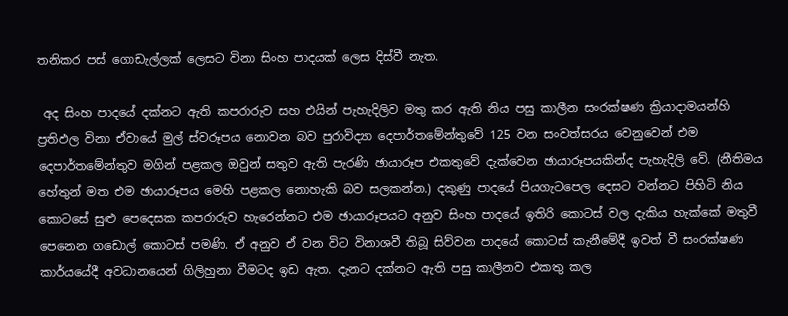තනිකර පස් ගොඩැල්ලක් ලෙසට විනා සිංහ පාදයක් ලෙස දිස්වී නැත.

 අද සිංහ පාදයේ දක්නට ඇති කපරාරුව සහ එයින් පැහැදිලිව මතු කර ඇති නිය පසු කාලීන සංරක්ෂණ ක්‍රියාදාමයන්හි ප්‍රතිඵල විනා ඒවායේ මුල් ස්වරූපය නොවන බව පුරාවිද්‍යා දෙපාර්තමේන්තුවේ 125 වන සංවත්සරය වෙනුවෙන් එම දෙපාර්තමේන්තුව මගින් පළකල ඔවුන් සතුව ඇති පැරණි ඡායාරූප එකතුවේ දැක්වෙන ඡායාරූපයකින්ද පැහැදිලි වේ. (නීතිමය හේතුන් මත එම ඡායාරූපය මෙහි පළකල නොහැකි බව සලකන්න.) දකුණු පාදයේ පියගැටපෙල දෙසට වන්නට පිහිටි නිය කොටසේ සුළු පෙදෙසක කපරාරුව හැරෙන්නට එම ඡායාරූපයට අනුව සිංහ පාදයේ ඉතිරි කොටස් වල දැකිය හැක්කේ මතුවී පෙනෙන ගඩොල් කොටස් පමණි. ඒ අනුව ඒ වන විට විනාශවී තිබූ සිව්වන පාදයේ කොටස් කැනීමේදී ඉවත් වී සංරක්ෂණ කාර්යයේදී අවධානයෙන් ගිලිහුනා වීමටද ඉඩ ඇත. දැනට දක්නට ඇති පසු කාලීනව එකතු කල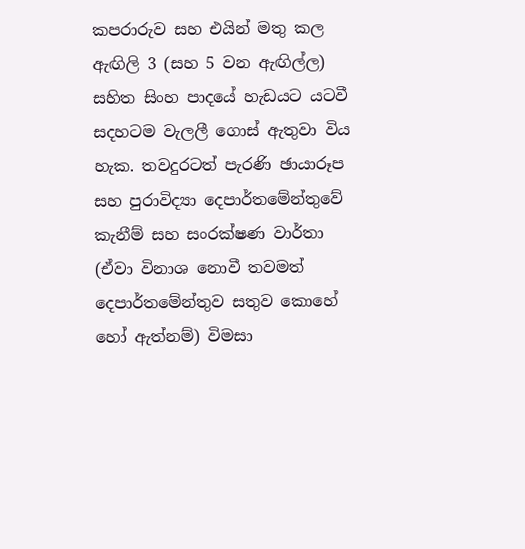කපරාරුව සහ එයින් මතු කල ඇඟිලි 3 (සහ 5 වන ඇඟිල්ල) සහිත සිංහ පාදයේ හැඩයට යටවී සදහටම වැලලී ගොස් ඇතුවා විය හැක. තවදුරටත් පැරණි ඡායාරූප සහ පුරාවිද්‍යා දෙපාර්තමේන්තුවේ කැනීම් සහ සංරක්ෂණ වාර්තා (ඒවා විනාශ නොවී තවමත් දෙපාර්තමේන්තුව සතුව කොහේ හෝ ඇත්නම්) විමසා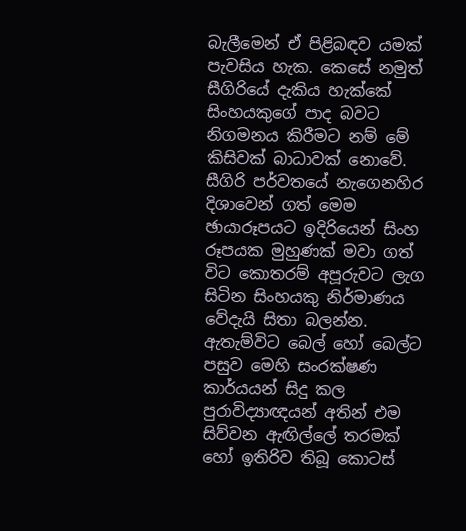බැලීමෙන් ඒ පිළිබඳව යමක් පැවසිය හැක. කෙසේ නමුත් සීගිරියේ දැකිය හැක්කේ සිංහයකුගේ පාද බවට නිගමනය කිරීමට නම් මේ කිසිවක් බාධාවක් නොවේ.
සීගිරි පර්වතයේ නැගෙනහිර දිශාවෙන් ගත් මෙම ඡායාරූපයට ඉදිරියෙන් සිංහ රූපයක මුහුණක් මවා ගත් විට කොතරම් අපූරුවට ලැග සිටින සිංහයකු නිර්මාණය වේදැයි සිතා බලන්න.
ඇතැම්විට බෙල් හෝ බෙල්ට පසුව මෙහි සංරක්ෂණ කාර්යයන් සිදු කල පුරාවිද්‍යාඥයන් අතින් එම සිව්වන ඇඟිල්ලේ තරමක් හෝ ඉතිරිව තිබූ කොටස්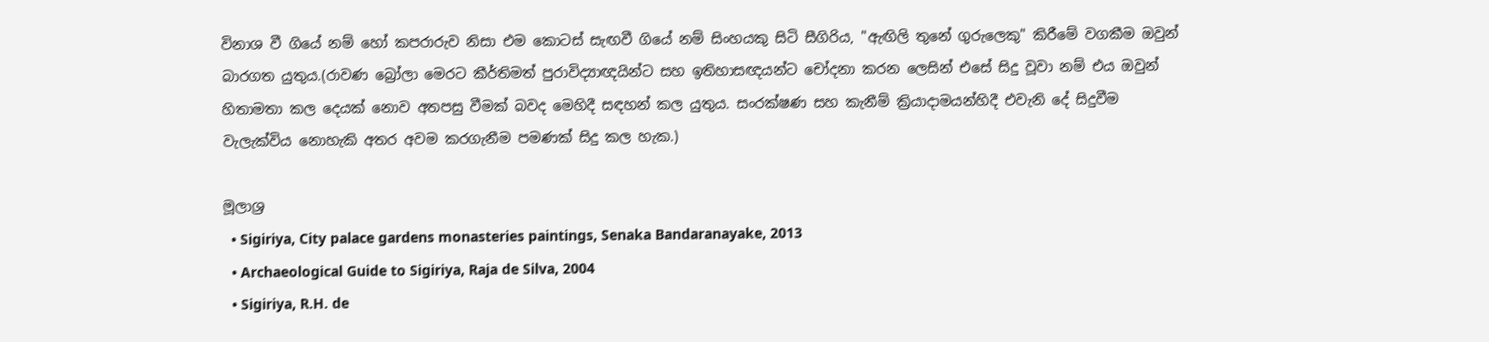විනාශ වී ගියේ නම් හෝ කපරාරුව නිසා එම කොටස් සැඟවී ගියේ නම් සිංහයකු සිටි සීගිරිය, "ඇඟිලි තුනේ ගුරුලෙකු" කිරීමේ වගකීම ඔවුන් බාරගත යුතුය.(රාවණ බ්‍රෝලා මෙරට කීර්තිමත් පුරාවිද්‍යාඥයින්ට සහ ඉතිහාසඥයන්ට චෝදනා කරන ලෙසින් එසේ සිදු වූවා නම් එය ඔවුන් හිතාමතා කල දෙයක් නොව අතපසු වීමක් බවද මෙහිදී සඳහන් කල යුතුය. සංරක්ෂණ සහ කැනීම් ක්‍රියාදාමයන්හිදී එවැනි දේ සිදුවීම වැලැක්විය නොහැකි අතර අවම කරගැනීම පමණක් සිදු කල හැක.)

මූලාශ්‍ර
  • Sigiriya, City palace gardens monasteries paintings, Senaka Bandaranayake, 2013
  • Archaeological Guide to Sigiriya, Raja de Silva, 2004
  • Sigiriya, R.H. de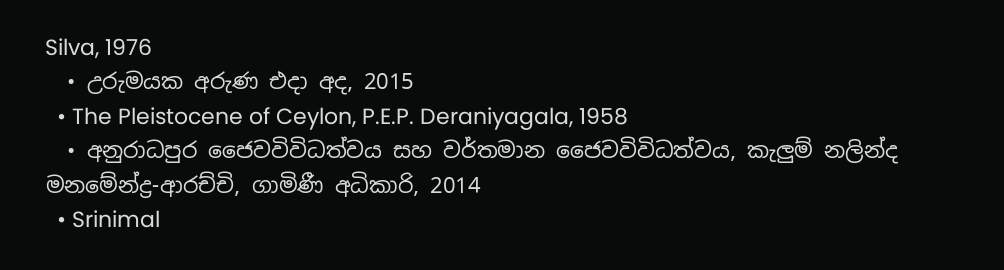Silva, 1976
  • උරුමයක අරුණ එදා අද, 2015
  • The Pleistocene of Ceylon, P.E.P. Deraniyagala, 1958
  • අනුරාධපුර ජෛවවිවිධත්වය සහ වර්තමාන ජෛවවිවිධත්වය, කැලුම් නලින්ද මනමේන්ද්‍ර-ආරච්චි, ගාමිණී අධිකාරි, 2014
  • Srinimal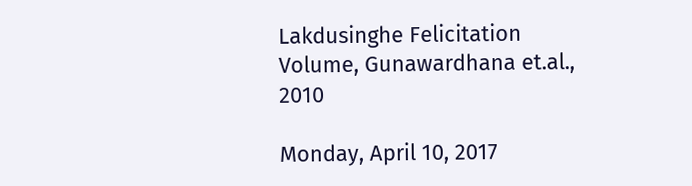Lakdusinghe Felicitation Volume, Gunawardhana et.al., 2010

Monday, April 10, 2017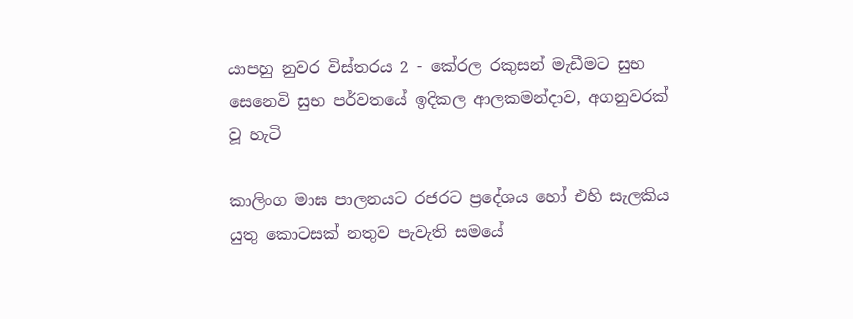යාපහු නුවර විස්තරය 2 - කේරල රකුසන් මැඩීමට සුභ සෙනෙවි සුභ පර්වතයේ ඉදිකල ආලකමන්දාව, අගනුවරක් වූ හැටි

කාලිංග මාඝ පාලනයට රජරට ප්‍රදේශය හෝ එහි සැලකිය යුතු කොටසක් නතුව පැවැති සමයේ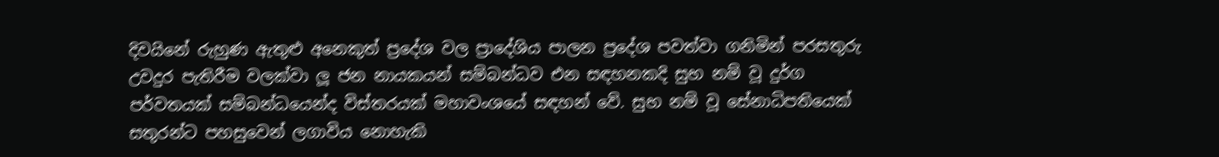දිවයිනේ රුහුණ ඇතුළු අනෙකුත් ප්‍රදේශ වල ප්‍රාදේශිය පාලන ප්‍රදේශ පවත්වා ගනිමින් පරසතුරු උවදුර පැතිරීම වලක්වා ලූ ජන නායකයන් සම්බන්ධව එන සඳහනකදි සුභ නම් වූ දුර්ග පර්වතයක් සම්බන්ධයෙන්ද විස්තරයක් මහාවංශයේ සඳහන් වේ. සුභ නම් වූ සේනාධිපතියෙක් සතුරන්ට පහසුවෙන් ලගාවිය නොහැකි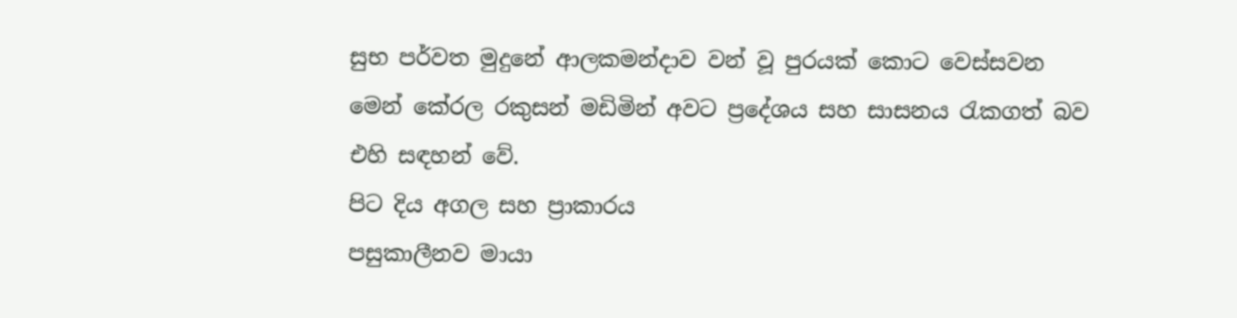සුභ පර්වත මුදුනේ ආලකමන්දාව වන් වූ පුරයක් කොට වෙස්සවන මෙන් කේරල රකුසන් මඩිමින් අවට ප්‍රදේශය සහ සාසනය රැකගත් බව එහි සඳහන් වේ.
පිට දිය අගල සහ ප්‍රාකාරය
පසුකාලීනව මායා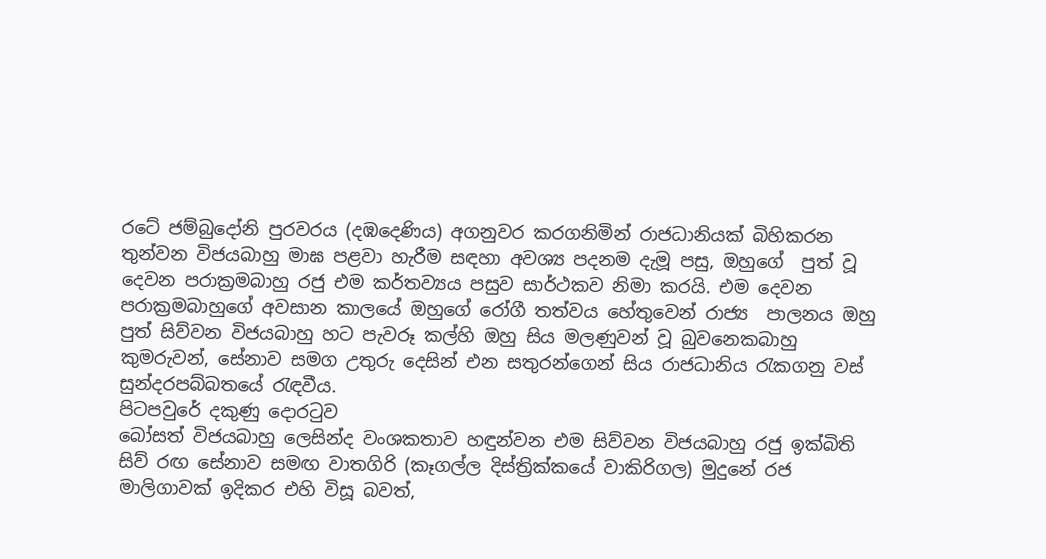රටේ ජම්බුදෝනි පුරවරය (දඹදෙණිය) අගනුවර කරගනිමින් රාජධානියක් බිහිකරන තුන්වන විජයබාහු මාඝ පළවා හැරීම සඳහා අවශ්‍ය පදනම දැමූ පසු, ඔහුගේ  පුත් වූ දෙවන පරාක්‍රමබාහු රජු එම කර්තව්‍යය පසුව සාර්ථකව නිමා කරයි. එම දෙවන පරාක්‍රමබාහුගේ අවසාන කාලයේ ඔහුගේ රෝගී තත්වය හේතුවෙන් රාජ්‍ය  පාලනය ඔහු පුත් සිව්වන විජයබාහු හට පැවරූ කල්හි ඔහු සිය මලණුවන් වූ බුවනෙකබාහු කුමරුවන්, සේනාව සමග උතුරු දෙසින් එන සතුරන්ගෙන් සිය රාජධානිය රැකගනු වස් සුන්දරපබ්බතයේ රැඳවීය.
පිටපවුරේ දකුණු දොරටුව
බෝසත් විජයබාහු ලෙසින්ද වංශකතාව හඳුන්වන එම සිව්වන විජයබාහු රජු ඉක්බිති සිව් රඟ සේනාව සමඟ වාතගිරි (කෑගල්ල දිස්ත්‍රික්කයේ වාකිරිගල) මුදුනේ රජ මාලිගාවක් ඉදිකර එහි විසූ බවත්,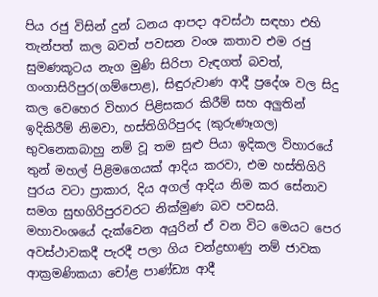පිය රජු විසින් දුන් ධනය ආපදා අවස්ථා සඳහා එහි තැන්පත් කල බවත් පවසන වංශ කතාව එම රජු සුමණකූටය නැග මුණි සිරිපා වැඳගත් බවත්, ගංගාසිරිපුර(ගම්පොළ), සිඳුරුවාණ ආදී ප්‍රදේශ වල සිදු කල වෙහෙර විහාර පිළිසකර කිරීම් සහ අලුතින් ඉදිකිරීම් නිමවා, හස්තිගිරිපුරද (කුරුණෑගල) භුවනෙකබාහු නම් වූ තම සුළු පියා ඉදිකල විහාරයේ තුන් මහල් පිළිමගෙයක් ආදිය කරවා, එම හස්තිගිරි පුරය වටා ප්‍රාකාර, දිය අගල් ආදිය නිම කර සේනාව සමග සුභගිරිපුරවරට නික්මුණ බව පවසයි. මහාවංශයේ දැක්වෙන අයුරින් ඒ වන විට මෙයට පෙර අවස්ථාවකදී පැරදී පලා ගිය චන්ද්‍රභාණු නම් ජාවක ආක්‍රමණිකයා චෝළ පාණ්ඩ්‍ය ආදී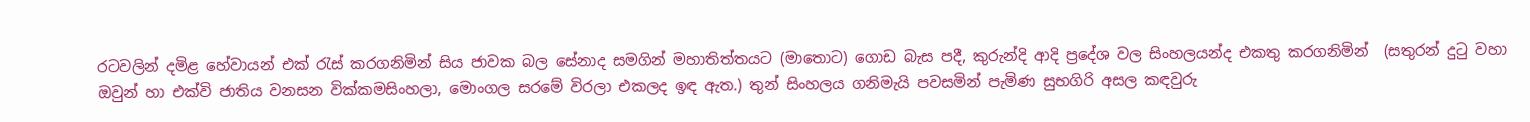රටවලින් දමිළ හේවායන් එක් රැස් කරගනිමින් සිය ජාවක බල සේනාද සමගින් මහාතිත්තයට (මාතොට) ගොඩ බැස පදී, කුරුන්දි ආදි ප්‍රදේශ වල සිංහලයන්ද එකතු කරගනිමින්  (සතුරන් දුටු වහා ඔවුන් හා එක්වි ජාතිය වනසන වික්කමසිංහලා, මොංගල සරමේ විරලා එකලද ඉඳ ඇත.) තුන් සිංහලය ගනිමැයි පවසමින් පැමිණ සුභගිරි අසල කඳවුරු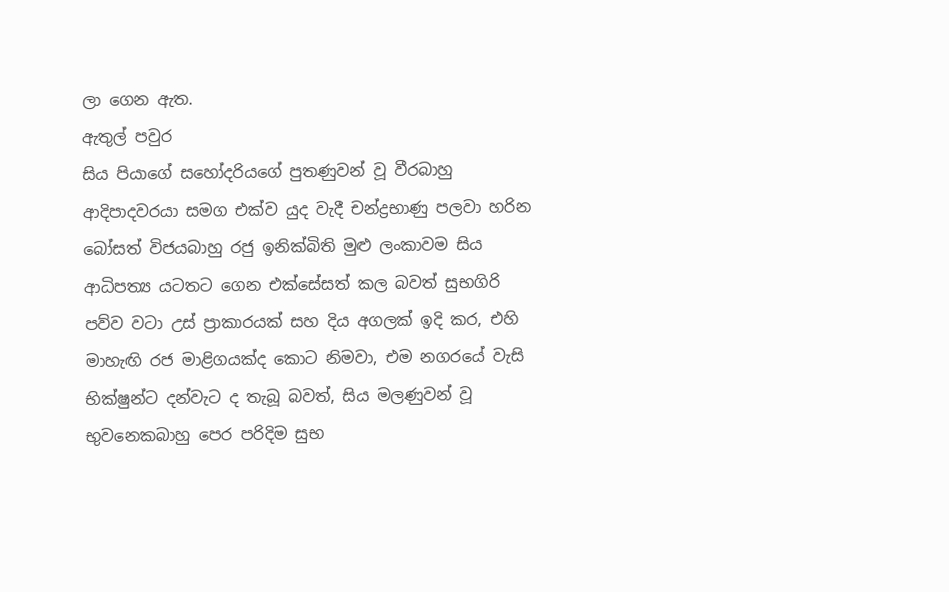ලා ගෙන ඇත.
ඇතුල් පවුර
සිය පියාගේ සහෝදරියගේ පුතණුවන් වූ වීරබාහු ආදිපාදවරයා සමග එක්ව යුද වැදී චන්ද්‍රභාණු පලවා හරින බෝසත් විජයබාහු රජු ඉනික්බිති මුළු ලංකාවම සිය ආධිපත්‍ය යටතට ගෙන එක්සේසත් කල බවත් සුභගිරි පව්ව වටා උස් ප්‍රාකාරයක් සහ දිය අගලක් ඉදි කර, එහි මාහැඟි රජ මාළිගයක්ද කොට නිමවා, එම නගරයේ වැසි භික්ෂුන්ට දන්වැට ද තැබූ බවත්, සිය මලණුවන් වූ භුවනෙකබාහු පෙර පරිදිම සුභ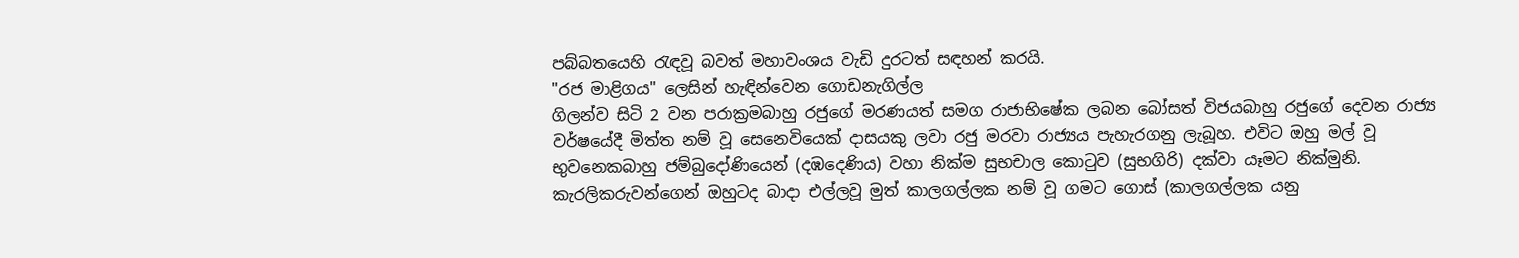පබ්බතයෙහි රැඳවූ බවත් මහාවංශය වැඩි දුරටත් සඳහන් කරයි.
"රජ මාළිගය" ලෙසින් හැඳින්වෙන ගොඩනැගිල්ල
ගිලන්ව සිටි 2 වන පරාක්‍රමබාහු රජුගේ මරණයත් සමග රාජාභිෂේක ලබන බෝසත් විජයබාහු රජුගේ දෙවන රාජ්‍ය වර්ෂයේදී මිත්ත නම් වූ සෙනෙවියෙක් දාසයකු ලවා රජු මරවා රාජ්‍යය පැහැරගනු ලැබූහ. එවිට ඔහු මල් වූ භුවනෙකබාහු ජම්බුදෝණියෙන් (දඹදෙණිය) වහා නික්ම සුභචාල කොටුව (සුභගිරි) දක්වා යෑමට නික්මුනි. කැරලිකරුවන්ගෙන් ඔහුටද බාදා එල්ලවූ මුත් කාලගල්ලක නම් වූ ගමට ගොස් (කාලගල්ලක යනු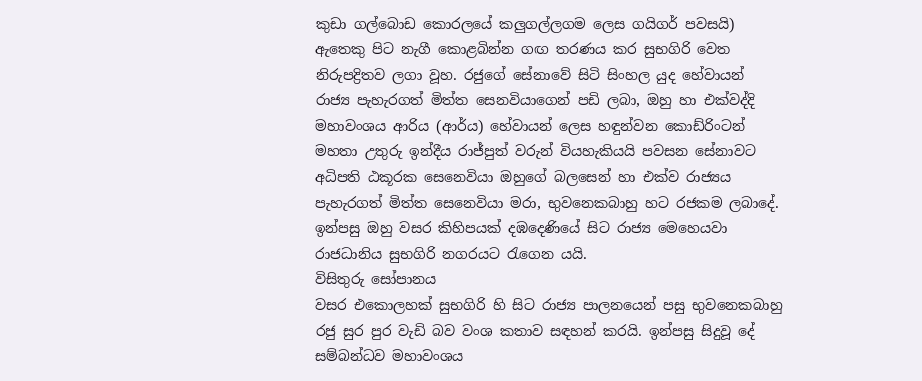කුඩා ගල්බොඩ කොරලයේ කලුගල්ලගම ලෙස ගයිගර් පවසයි) ඇතෙකු පිට නැගී කොළබින්න ගඟ තරණය කර සුභගිරි වෙත නිරුපද්‍රිතව ලගා වූහ. රජුගේ සේනාවේ සිටි සිංහල යුද හේවායන් රාජ්‍ය පැහැරගත් මිත්ත සෙනවියාගෙන් පඩි ලබා, ඔහු හා එක්වද්දි මහාවංශය ආරිය (ආර්ය) හේවායන් ලෙස හඳුන්වන කොඩ්රිංටන් මහතා උතුරු ඉන්දීය රාජ්පුත් වරුන් වියහැකියයි පවසන සේනාවට අධිපති ඨකූරක සෙනෙවියා ඔහුගේ බලසෙන් හා එක්ව රාජ්‍යය පැහැරගත් මිත්ත සෙනෙවියා මරා, භුවනෙකබාහු හට රජකම ලබාදේ. ඉන්පසු ඔහු වසර කිහිපයක් දඹදෙණියේ සිට රාජ්‍ය මෙහෙයවා රාජධානිය සුභගිරි නගරයට රැගෙන යයි.
විසිතුරු සෝපානය
වසර එකොලහක් සුභගිරි හි සිට රාජ්‍ය පාලනයෙන් පසු භුවනෙකබාහු රජු සුර පුර වැඩි බව වංශ කතාව සඳහන් කරයි. ඉන්පසු සිදුවූ දේ සම්බන්ධව මහාවංශය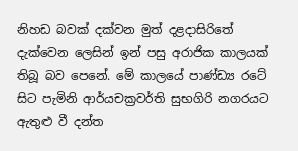නිහඩ බවක් දක්වන මුත් දළදාසිරිතේ දැක්වෙන ලෙසින් ඉන් පසු අරාජික කාලයක් තිබූ බව පෙනේ. මේ කාලයේ පාණ්ඩ්‍ය රටේ සිට පැමිනි ආර්යචක්‍රවර්ති සුභගිරි නගරයට ඇතුළු වී දන්ත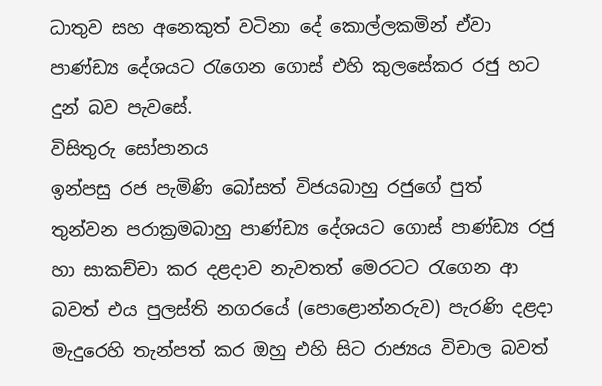ධාතුව සහ අනෙකුත් වටිනා දේ කොල්ලකමින් ඒවා පාණ්ඩ්‍ය දේශයට රැගෙන ගොස් එහි කුලසේකර රජු හට දුන් බව පැවසේ.
විසිතුරු සෝපානය
ඉන්පසු රජ පැමිණි බෝසත් විජයබාහු රජුගේ පුත් තුන්වන පරාක්‍රමබාහු පාණ්ඩ්‍ය දේශයට ගොස් පාණ්ඩ්‍ය රජු හා සාකච්චා කර දළදාව නැවතත් මෙරටට රැගෙන ආ බවත් එය පුලස්ති නගරයේ (පොළොන්නරුව) පැරණි දළදා මැදුරෙහි තැන්පත් කර ඔහු එහි සිට රාජ්‍යය විචාල බවත්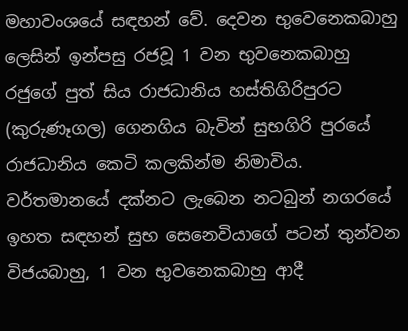මහාවංශයේ සඳහන් වේ. දෙවන භුවෙනෙකබාහු ලෙසින් ඉන්පසු රජවූ 1 වන භුවනෙකබාහු රජුගේ පුත් සිය රාජධානිය හස්තිගිරිපුරට (කුරුණෑගල) ගෙනගිය බැවින් සුභගිරි පුරයේ රාජධානිය කෙටි කලකින්ම නිමාවිය. වර්තමානයේ දක්නට ලැබෙන නටබුන් නගරයේ ඉහත සඳහන් සුභ සෙනෙවියාගේ පටන් තුන්වන විජයබාහු, 1 වන භුවනෙකබාහු ආදී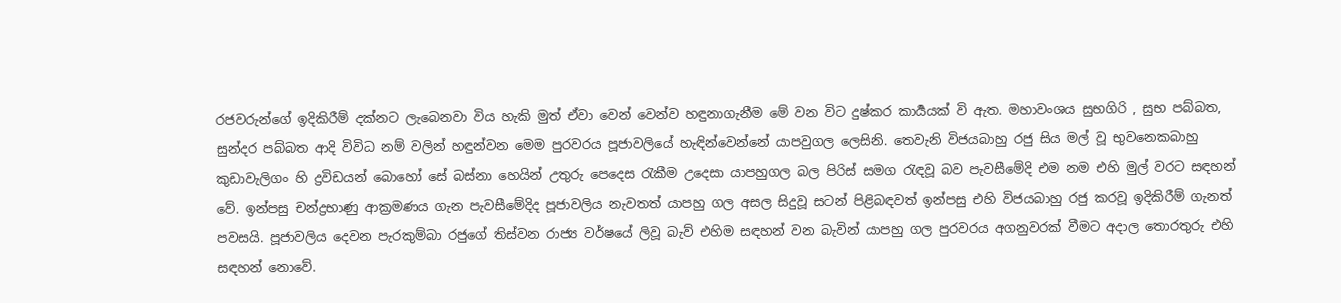රජවරුන්ගේ ඉදිකිරීම් දක්නට ලැබෙනවා විය හැකි මුත් ඒවා වෙන් වෙන්ව හඳුනාගැනීම මේ වන විට දුෂ්කර කාර්‍යයක් වි ඇත. මහාවංශය සුභගිරි , සුභ පබ්බත, සුන්දර පබ්බත ආදි විවිධ නම් වලින් හඳුන්වන මෙම පුරවරය පූජාවලියේ හැඳින්වෙන්නේ යාපවුගල ලෙසිනි. තෙවැනි විජයබාහු රජු සිය මල් වූ භුවනෙකබාහු කුඩාවැලිගං හි ද්‍රවිඩයන් බොහෝ සේ බස්නා හෙයින් උතුරු පෙදෙස රැකීම උදෙසා යාපහුගල බල පිරිස් සමග රැඳවූ බව පැවසීමේදි එම නම එහි මුල් වරට සඳහන් වේ. ඉන්පසු චන්ද්‍රභාණු ආක්‍රමණය ගැන පැවසීමේදිද පූජාවලිය නැවතත් යාපහු ගල අසල සිදුවූ සටන් පිළිබඳවත් ඉන්පසු එහි විජයබාහු රජු කරවූ ඉදිකිරීම් ගැනත් පවසයි. පූජාවලිය දෙවන පැරකුම්බා රජුගේ තිස්වන රාජ්‍ය වර්ෂයේ ලිවූ බැව් එහිම සඳහන් වන බැවින් යාපහු ගල පුරවරය අගනුවරක් වීමට අදාල තොරතුරු එහි සඳහන් නොවේ.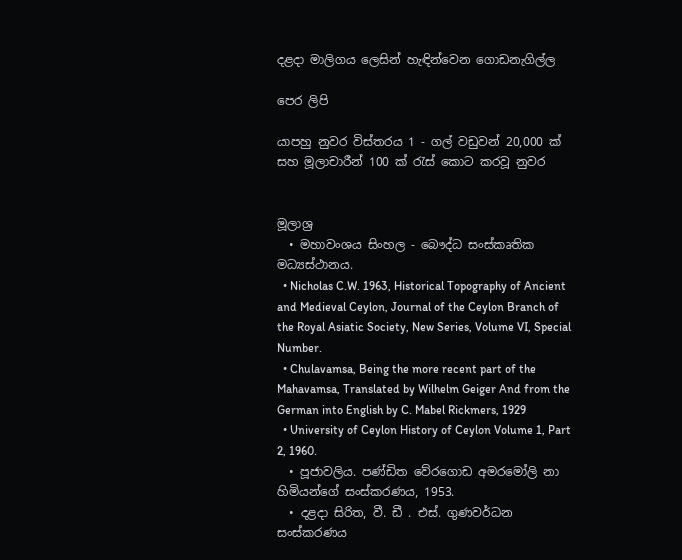දළදා මාලිගය ලෙසින් හැඳින්වෙන ගොඩනැගිල්ල

පෙර ලිපි

යාපහු නුවර විස්තරය 1 - ගල් වඩුවන් 20,000 ක් සහ මූලාචාරීන් 100 ක් රැස් කොට කරවූ නුවර


මූලාශ්‍ර
  • මහාවංශය සිංහල - බෞද්ධ සංස්කෘතික මධ්‍යස්ථානය.
  • Nicholas C.W. 1963, Historical Topography of Ancient and Medieval Ceylon, Journal of the Ceylon Branch of the Royal Asiatic Society, New Series, Volume VI, Special Number.
  • Chulavamsa, Being the more recent part of the Mahavamsa, Translated by Wilhelm Geiger And from the German into English by C. Mabel Rickmers, 1929
  • University of Ceylon History of Ceylon Volume 1, Part 2, 1960.
  • පූජාවලිය. පණ්ඩිත වේරගොඩ අමරමෝලි නා හිමියන්ගේ සංස්කරණය, 1953.
  • දළදා සිරිත, වී. ඩී . එස්. ගුණවර්ධන සංස්කරණය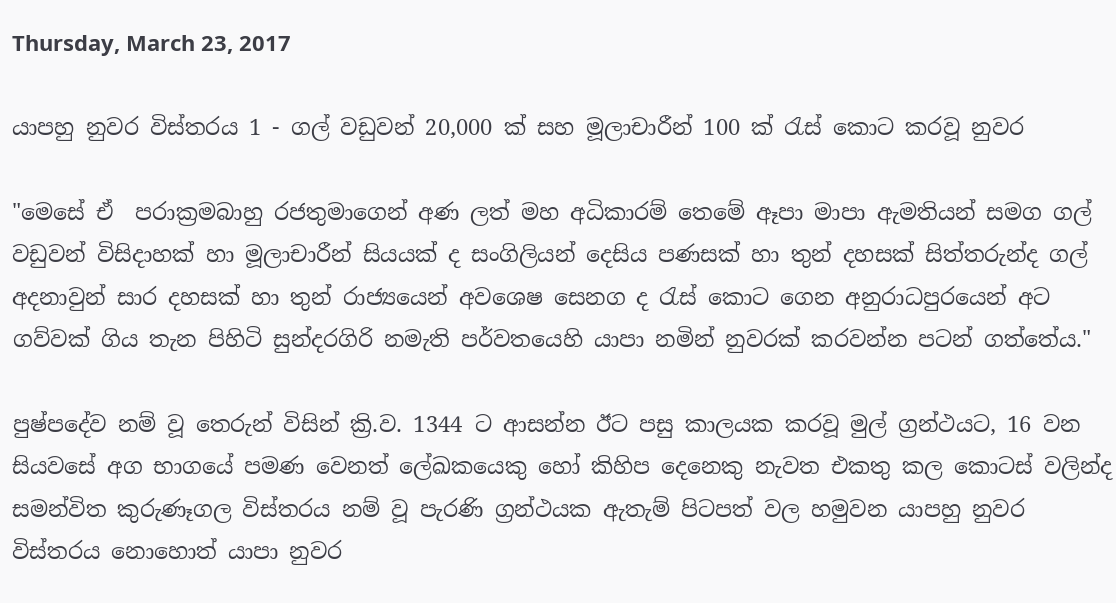Thursday, March 23, 2017

යාපහු නුවර විස්තරය 1 - ගල් වඩුවන් 20,000 ක් සහ මූලාචාරීන් 100 ක් රැස් කොට කරවූ නුවර

"මෙසේ ඒ  පරාක්‍රමබාහු රජතුමාගෙන් අණ ලත් මහ අධිකාරම් තෙමේ ඈපා මාපා ඇමතියන් සමග ගල් වඩුවන් විසිදාහක් හා මූලාචාරීන් සියයක් ද සංගිලියන් දෙසිය පණසක් හා තුන් දහසක් සිත්තරුන්ද ගල් අදනාවුන් සාර දහසක් හා තුන් රාජ්‍යයෙන් අවශෙෂ සෙනග ද රැස් කොට ගෙන අනුරාධපුරයෙන් අට ගව්වක් ගිය තැන පිහිටි සුන්දරගිරි නමැති පර්වතයෙහි යාපා නමින් නුවරක් කරවන්න පටන් ගත්තේය."

පුෂ්පදේව නම් වූ තෙරුන් විසින් ක්‍රි.ව. 1344 ට ආසන්න ඊට පසු කාලයක කරවූ මුල් ග්‍රන්ථයට, 16 වන සියවසේ අග භාගයේ පමණ වෙනත් ලේඛකයෙකු හෝ කිහිප දෙනෙකු නැවත එකතු කල කොටස් වලින්ද සමන්විත කුරුණෑගල විස්තරය නම් වූ පැරණි ග්‍රන්ථයක ඇතැම් පිටපත් වල හමුවන යාපහු නුවර විස්තරය නොහොත් යාපා නුවර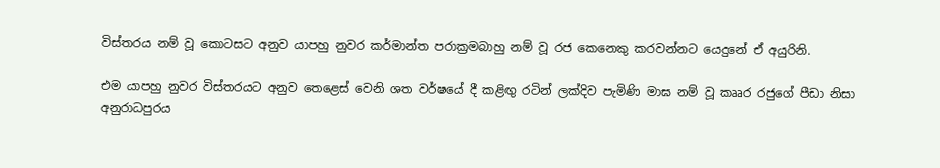විස්තරය නම් වූ කොටසට අනුව යාපහු නුවර කර්මාන්ත පරාක්‍රමබාහු නම් වූ රජ කෙනෙකු කරවන්නට යෙදුනේ ඒ අයුරිනි.

එම යාපහු නුවර විස්තරයට අනුව තෙළෙස් වෙනි ශත වර්ෂයේ දී කළිඟු රටින් ලක්දිව පැමිණි මාඝ නම් වූ කෲර රජුගේ පීඩා නිසා අනුරාධපුරය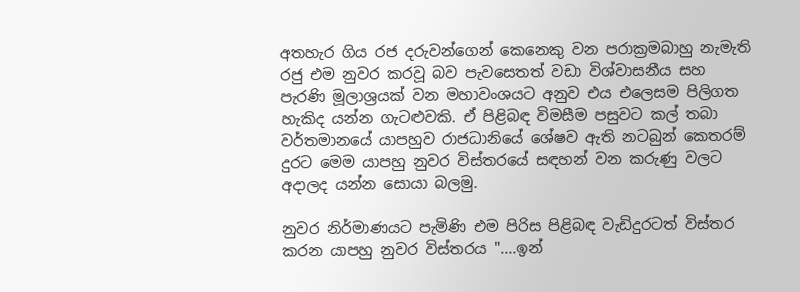අතහැර ගිය රජ දරුවන්ගෙන් කෙනෙකු වන පරාක්‍රමබාහු නැමැති රජු එම නුවර කරවූ බව පැවසෙතත් වඩා විශ්වාසනීය සහ පැරණි මූලාශ්‍රයක් වන මහාවංශයට අනුව එය එලෙසම පිලිගත හැකිද යන්න ගැටළුවකි. ඒ පිළිබඳ විමසීම පසුවට කල් තබා  වර්තමානයේ යාපහුව රාජධානියේ ශේෂව ඇති නටබුන් කෙතරම් දුරට මෙම යාපහු නුවර විස්තරයේ සඳහන් වන කරුණු වලට අදාලද යන්න සොයා බලමු.

නුවර නිර්මාණයට පැමිණි එම පිරිස පිළිබඳ වැඩිදුරටත් විස්තර කරන යාපහු නුවර විස්තරය "....ඉන්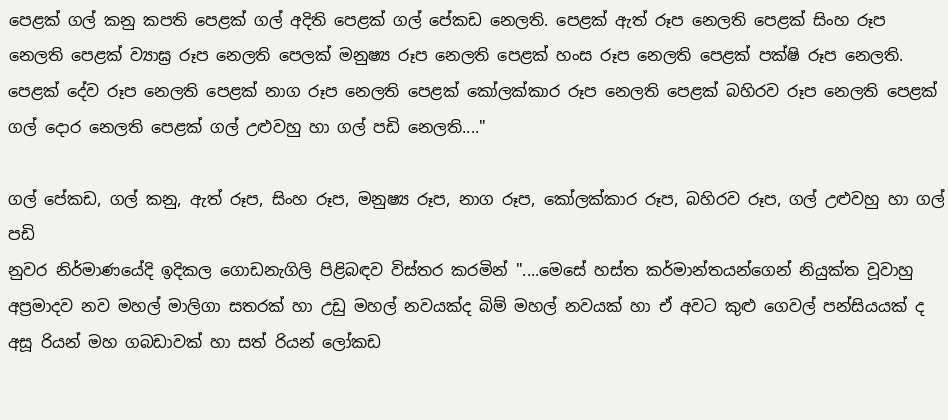පෙළක් ගල් කනු කපති පෙළක් ගල් අදිති පෙළක් ගල් පේකඩ නෙලති. පෙළක් ඇත් රූප නෙලති පෙළක් සිංහ රූප නෙලති පෙළක් ව්‍යාඝ්‍ර රූප නෙලති පෙලක් මනුෂ්‍ය රූප නෙලති පෙළක් හංස රූප නෙලති පෙළක් පක්ෂි රූප නෙලති. පෙළක් දේව රූප නෙලති පෙළක් නාග රූප නෙලති පෙළක් කෝලක්කාර රූප නෙලති පෙළක් බහිරව රූප නෙලති පෙළක් ගල් දොර නෙලති පෙළක් ගල් උළුවහු හා ගල් පඩි නෙලති...."

ගල් පේකඩ, ගල් කනු, ඇත් රූප, සිංහ රූප, මනුෂ්‍ය රූප, නාග රූප, කෝලක්කාර රූප, බහිරව රූප, ගල් උළුවහු හා ගල් පඩි
නුවර නිර්මාණයේදි ඉදිකල ගොඩනැගිලි පිළිබඳව විස්තර කරමින් "....මෙසේ හස්ත කර්මාන්තයන්ගෙන් නියුක්ත වූවාහු අප්‍රමාදව නව මහල් මාලිගා සතරක් හා උඩු මහල් නවයක්ද බිම් මහල් නවයක් හා ඒ අවට කුළු ගෙවල් පන්සියයක් ද අසූ රියන් මහ ගබඩාවක් හා සත් රියන් ලෝකඩ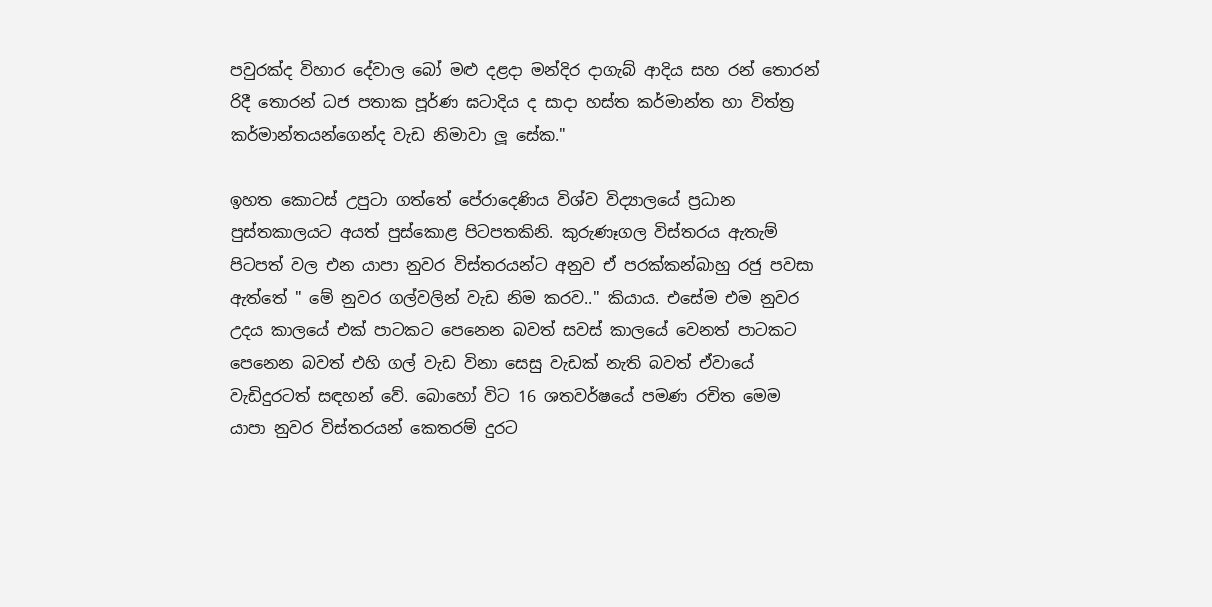පවුරක්ද විහාර දේවාල බෝ මළු දළදා මන්දිර දාගැබ් ආදිය සහ රන් තොරන් රිදී තොරන් ධජ පතාක පූර්ණ ඝටාදිය ද සාදා හස්ත කර්මාන්ත හා විත්ත්‍ර කර්මාන්තයන්ගෙන්ද වැඩ නිමාවා ලූ සේක."

ඉහත කොටස් උපුටා ගත්තේ පේරාදෙණිය විශ්ව විද්‍යාලයේ ප්‍රධාන පුස්තකාලයට අයත් පුස්කොළ පිටපතකිනි. කුරුණෑගල විස්තරය ඇතැම් පිටපත් වල එන යාපා නුවර විස්තරයන්ට අනුව ඒ පරක්කන්බාහු රජු පවසා ඇත්තේ " මේ නුවර ගල්වලින් වැඩ නිම කරව.." කියාය. එසේම එම නුවර උදය කාලයේ එක් පාටකට පෙනෙන බවත් සවස් කාලයේ වෙනත් පාටකට පෙනෙන බවත් එහි ගල් වැඩ විනා සෙසු වැඩක් නැති බවත් ඒවායේ වැඩිදුරටත් සඳහන් වේ. බොහෝ විට 16 ශතවර්ෂයේ පමණ රචිත මෙම යාපා නුවර විස්තරයන් කෙතරම් දුරට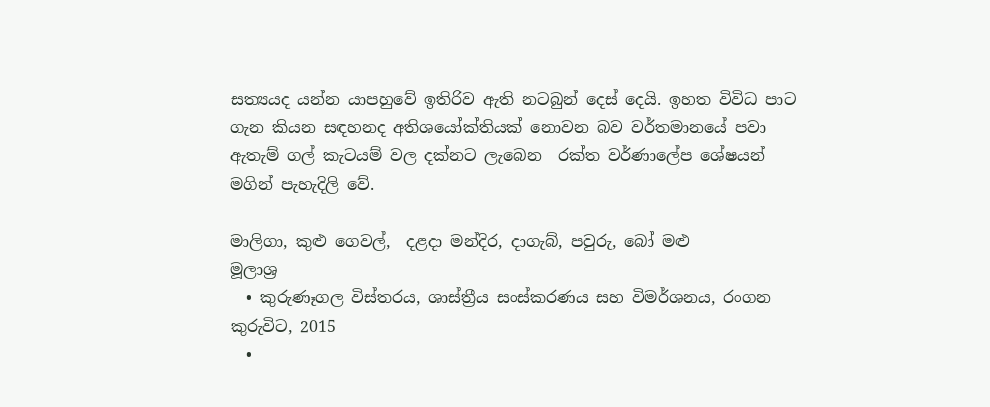සත්‍යයද යන්න යාපහුවේ ඉතිරිව ඇති නටබුන් දෙස් දෙයි. ඉහත විවිධ පාට ගැන කියන සඳහනද අතිශයෝක්තියක් නොවන බව වර්තමානයේ පවා ඇතැම් ගල් කැටයම් වල දක්නට ලැබෙන  රක්ත වර්ණාලේප ශේෂයන් මගින් පැහැදිලි වේ.

මාලිගා, කුළු ගෙවල්,  දළදා මන්දිර, දාගැබ්, පවුරු, බෝ මළු
මූලාශ්‍ර
  • කුරුණෑගල විස්තරය, ශාස්ත්‍රීය සංස්කරණය සහ විමර්ශනය, රංගන කුරුවිට, 2015
  •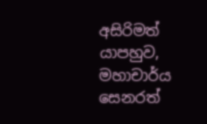අසිරිමත් යාපහුව, මහාචාර්ය සෙනරත්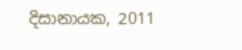දිසානායක, 2011